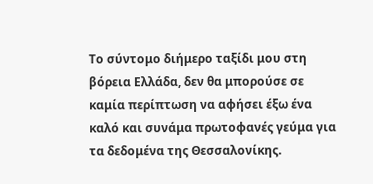Το σύντομο διήμερο ταξίδι μου στη βόρεια Ελλάδα, δεν θα μπορούσε σε καμία περίπτωση να αφήσει έξω ένα καλό και συνάμα πρωτοφανές γεύμα για τα δεδομένα της Θεσσαλονίκης.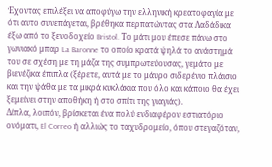Έχοντας επιλέξει να αποφύγω την ελληνική κρεατοφαγία με ότι αυτο συνεπάγεται, βρέθηκα περπατώντας στα Λαδάδικα έξω από το ξενοδοχείο Bristol. Το μάτι μου έπεσε πάνω στο γωνιακό μπαρ La Baronne το οποίο κρατά ψηλά το ανάστημά του σε σχέση με τη μάζα της συμπρωτεύουσας, γεμάτο με βιενέζικα έπιπλα (ξέρετε, αυτά με το μάυρο σιδερένιο πλάισιο και την ψάθα με τα μικρά κυκλάκια που όλο και κάποιο θα έχει ξεμείνει στην αποθήκη ή στο σπίτι της γιαγιάς).
Δίπλα, λοιπόν, βρίσκεται ένα πολύ ενδιαφέρον εστιατόριο ονόματι, El Correo ή αλλιώς το ταχυδρομείο, όπου στεγαζόταν,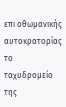επι οθωμανικής αυτοκρατορίας το ταχυδρομείο της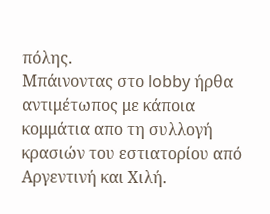πόλης.
Μπάινοντας στο lobby ήρθα αντιμέτωπος με κάποια κομμάτια απο τη συλλογή κρασιών του εστιατορίου από Αργεντινή και Χιλή.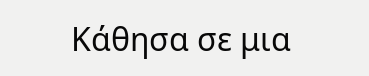Κάθησα σε μια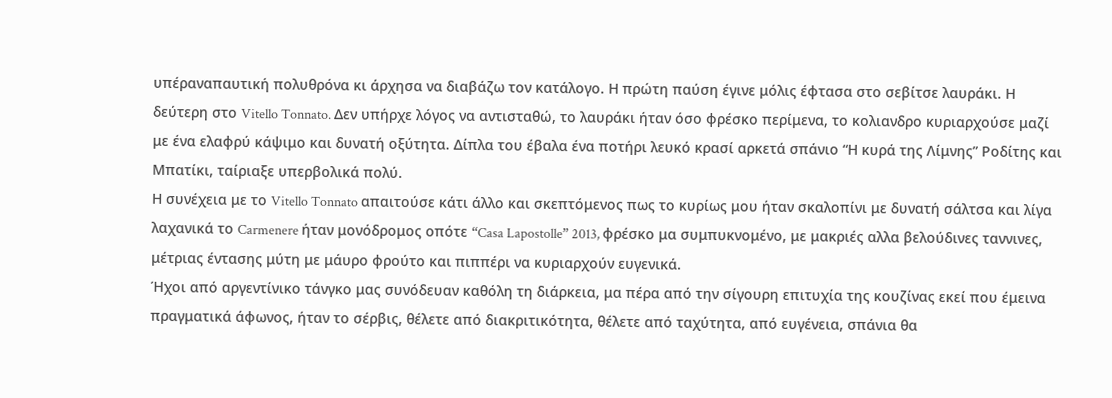υπέραναπαυτική πολυθρόνα κι άρχησα να διαβάζω τον κατάλογο. Η πρώτη παύση έγινε μόλις έφτασα στο σεβίτσε λαυράκι. Η δεύτερη στο Vitello Tonnato. Δεν υπήρχε λόγος να αντισταθώ, το λαυράκι ήταν όσο φρέσκο περίμενα, το κολιανδρο κυριαρχούσε μαζί με ένα ελαφρύ κάψιμο και δυνατή οξύτητα. Δίπλα του έβαλα ένα ποτήρι λευκό κρασί αρκετά σπάνιο “Η κυρά της Λίμνης” Ροδίτης και Μπατίκι, ταίριαξε υπερβολικά πολύ.
Η συνέχεια με το Vitello Tonnato απαιτούσε κάτι άλλο και σκεπτόμενος πως το κυρίως μου ήταν σκαλοπίνι με δυνατή σάλτσα και λίγα λαχανικά το Carmenere ήταν μονόδρομος οπότε “Casa Lapostolle” 2013, φρέσκο μα συμπυκνομένο, με μακριές αλλα βελούδινες ταννινες, μέτριας έντασης μύτη με μάυρο φρούτο και πιππέρι να κυριαρχούν ευγενικά.
Ήχοι από αργεντίνικο τάνγκο μας συνόδευαν καθόλη τη διάρκεια, μα πέρα από την σίγουρη επιτυχία της κουζίνας εκεί που έμεινα πραγματικά άφωνος, ήταν το σέρβις, θέλετε από διακριτικότητα, θέλετε από ταχύτητα, από ευγένεια, σπάνια θα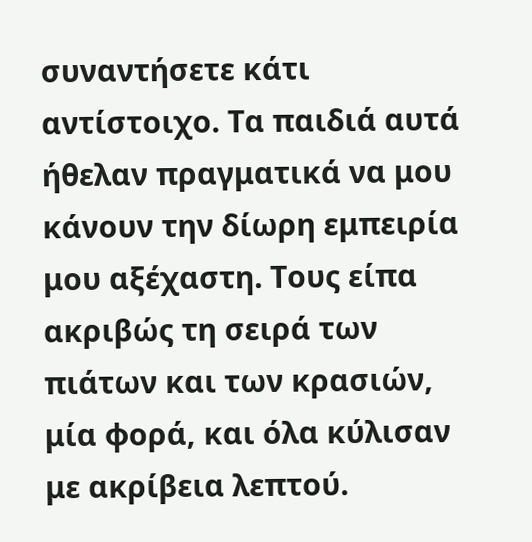συναντήσετε κάτι αντίστοιχο. Τα παιδιά αυτά ήθελαν πραγματικά να μου κάνουν την δίωρη εμπειρία μου αξέχαστη. Τους είπα ακριβώς τη σειρά των πιάτων και των κρασιών, μία φορά, και όλα κύλισαν με ακρίβεια λεπτού.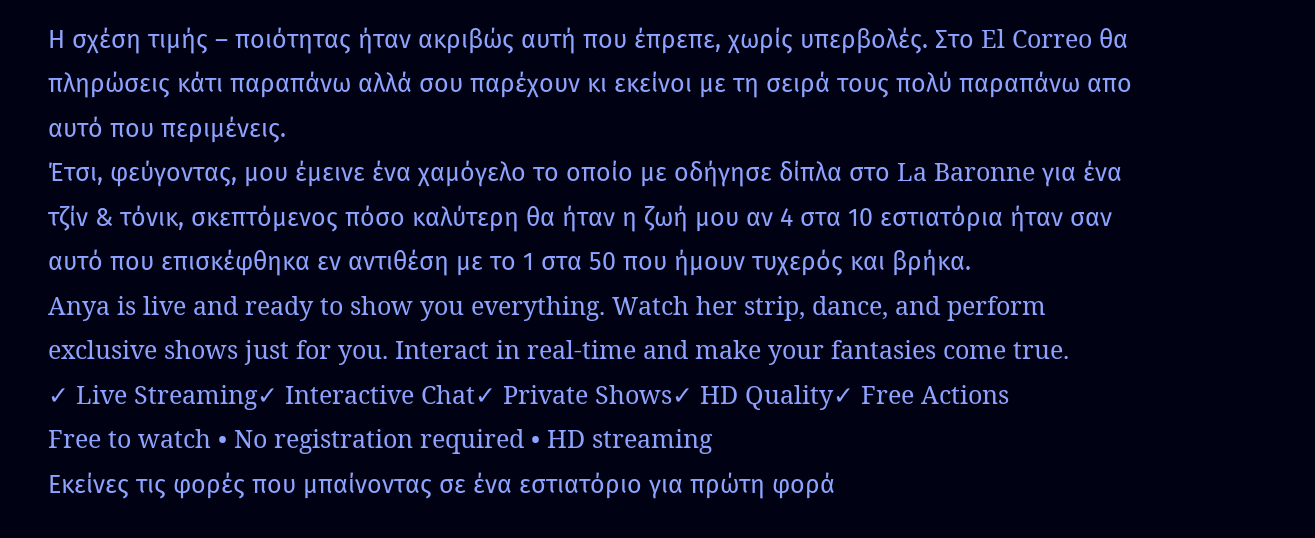Η σχέση τιμής – ποιότητας ήταν ακριβώς αυτή που έπρεπε, χωρίς υπερβολές. Στο El Correo θα πληρώσεις κάτι παραπάνω αλλά σου παρέχουν κι εκείνοι με τη σειρά τους πολύ παραπάνω απο αυτό που περιμένεις.
Έτσι, φεύγοντας, μου έμεινε ένα χαμόγελο το οποίο με οδήγησε δίπλα στο La Baronne για ένα τζίν & τόνικ, σκεπτόμενος πόσο καλύτερη θα ήταν η ζωή μου αν 4 στα 10 εστιατόρια ήταν σαν αυτό που επισκέφθηκα εν αντιθέση με το 1 στα 50 που ήμουν τυχερός και βρήκα.
Anya is live and ready to show you everything. Watch her strip, dance, and perform exclusive shows just for you. Interact in real-time and make your fantasies come true.
✓ Live Streaming✓ Interactive Chat✓ Private Shows✓ HD Quality✓ Free Actions
Free to watch • No registration required • HD streaming
Εκείνες τις φορές που μπαίνοντας σε ένα εστιατόριο για πρώτη φορά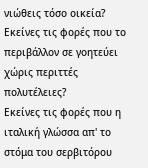νιώθεις τόσο οικεία?
Εκείνες τις φορές που το περιβάλλον σε γοητεύει χώρις περιττές πολυτέλειες?
Εκείνες τις φορές που η ιταλική γλώσσα απ' το στόμα του σερβιτόρου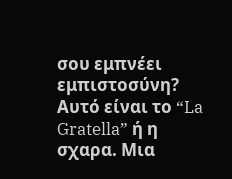σου εμπνέει εμπιστοσύνη?
Αυτό είναι το “La Gratella” ή η σχαρα. Μια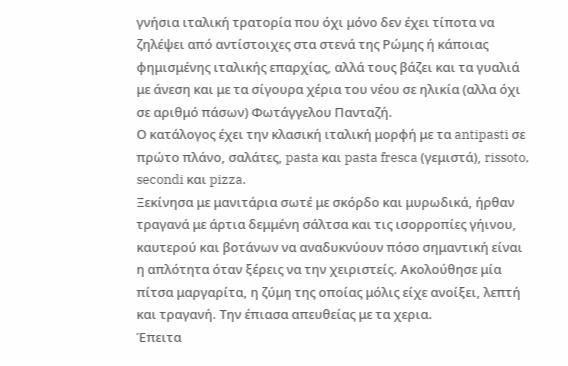γνήσια ιταλική τρατορία που όχι μόνο δεν έχει τίποτα να ζηλέψει από αντίστοιχες στα στενά της Ρώμης ή κάποιας φημισμένης ιταλικής επαρχίας, αλλά τους βάζει και τα γυαλιά με άνεση και με τα σίγουρα χέρια του νέου σε ηλικία (αλλα όχι σε αριθμό πάσων) Φωτάγγελου Πανταζή.
Ο κατάλογος έχει την κλασική ιταλική μορφή με τα antipasti σε πρώτο πλάνο, σαλάτες, pasta και pasta fresca (γεμιστά), rissoto, secondi και pizza.
Ξεκίνησα με μανιτάρια σωτέ με σκόρδο και μυρωδικά, ήρθαν τραγανά με άρτια δεμμένη σάλτσα και τις ισορροπίες γήινου, καυτερού και βοτάνων να αναδυκνύουν πόσο σημαντική είναι η απλότητα όταν ξέρεις να την χειριστείς. Ακολούθησε μία πίτσα μαργαρίτα, η ζύμη της οποίας μόλις είχε ανοίξει, λεπτή και τραγανή. Την έπιασα απευθείας με τα χερια.
Έπειτα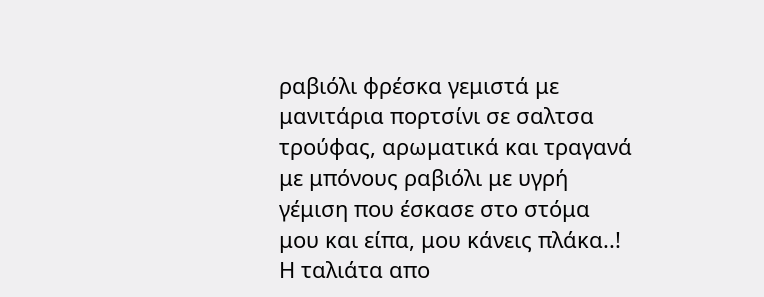ραβιόλι φρέσκα γεμιστά με μανιτάρια πορτσίνι σε σαλτσα τρούφας, αρωματικά και τραγανά με μπόνους ραβιόλι με υγρή γέμιση που έσκασε στο στόμα μου και είπα, μου κάνεις πλάκα..!
Η ταλιάτα απο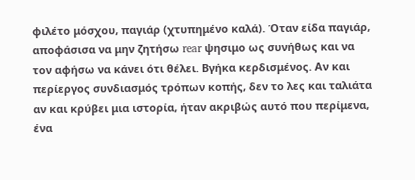φιλέτο μόσχου, παγιάρ (χτυπημένο καλά). Όταν είδα παγιάρ, αποφάσισα να μην ζητήσω rear ψησιμο ως συνήθως και να τον αφήσω να κάνει ότι θέλει. Βγήκα κερδισμένος. Αν και περίεργος συνδιασμός τρόπων κοπής, δεν το λες και ταλιάτα αν και κρύβει μια ιστορία, ήταν ακριβώς αυτό που περίμενα, ένα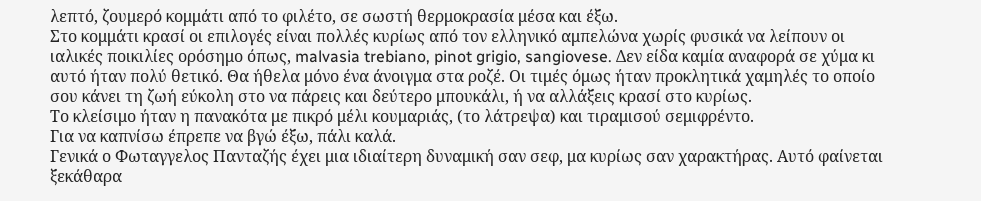λεπτό, ζουμερό κομμάτι από το φιλέτο, σε σωστή θερμοκρασία μέσα και έξω.
Στο κομμάτι κρασί οι επιλογές είναι πολλές κυρίως από τον ελληνικό αμπελώνα χωρίς φυσικά να λείπουν οι ιαλικές ποικιλίες ορόσημο όπως, malvasia trebiano, pinot grigio, sangiovese. Δεν είδα καμία αναφορά σε χύμα κι αυτό ήταν πολύ θετικό. Θα ήθελα μόνο ένα άνοιγμα στα ροζέ. Οι τιμές όμως ήταν προκλητικά χαμηλές το οποίο σου κάνει τη ζωή εύκολη στο να πάρεις και δεύτερο μπουκάλι, ή να αλλάξεις κρασί στο κυρίως.
Το κλείσιμο ήταν η πανακότα με πικρό μέλι κουμαριάς, (το λάτρεψα) και τιραμισού σεμιφρέντο.
Για να καπνίσω έπρεπε να βγώ έξω, πάλι καλά.
Γενικά ο Φωταγγελος Πανταζής έχει μια ιδιαίτερη δυναμική σαν σεφ, μα κυρίως σαν χαρακτήρας. Αυτό φαίνεται ξεκάθαρα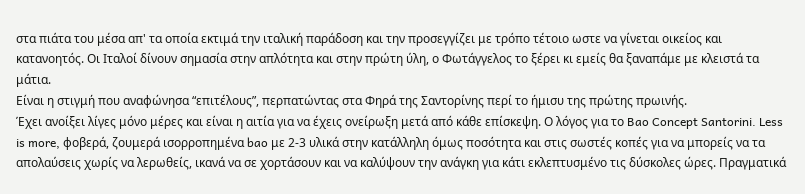στα πιάτα του μέσα απ' τα οποία εκτιμά την ιταλική παράδοση και την προσεγγίζει με τρόπο τέτοιο ωστε να γίνεται οικείος και κατανοητός. Οι Ιταλοί δίνουν σημασία στην απλότητα και στην πρώτη ύλη, ο Φωτάγγελος το ξέρει κι εμείς θα ξαναπάμε με κλειστά τα μάτια.
Είναι η στιγμή που αναφώνησα “επιτέλους”, περπατώντας στα Φηρά της Σαντορίνης περί το ήμισυ της πρώτης πρωινής.
Έχει ανοίξει λίγες μόνο μέρες και είναι η αιτία για να έχεις ονείρωξη μετά από κάθε επίσκεψη. Ο λόγος για το Bao Concept Santorini. Less is more, φοβερά, ζουμερά ισορροπημένα bao με 2-3 υλικά στην κατάλληλη όμως ποσότητα και στις σωστές κοπές για να μπορείς να τα απολαύσεις χωρίς να λερωθείς, ικανά να σε χορτάσουν και να καλύψουν την ανάγκη για κάτι εκλεπτυσμένο τις δύσκολες ώρες. Πραγματικά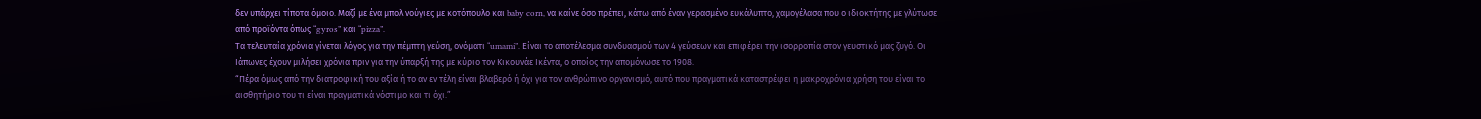δεν υπάρχει τίποτα όμοιο. Μαζί με ένα μπολ νούγιες με κοτόπουλο και baby corn, να καίνε όσο πρέπει, κάτω από έναν γερασμένο ευκάλυπτο, χαμογέλασα που ο ιδιοκτήτης με γλύτωσε από προϊόντα όπως “gyros” και “pizza”.
Τα τελευταία χρόνια γίνεται λόγος για την πέμπτη γεύση, ονόματι “umami”. Είναι το αποτέλεσμα συνδυασμού των 4 γεύσεων και επιφέρει την ισορροπία στον γευστικό μας ζυγό. Οι Ιάπωνες έχουν μιλήσει χρόνια πριν για την ύπαρξή της με κύριο τον Κικουνάε Ικέντα, ο οποίος την απομόνωσε το 1908.
“Πέρα όμως από την διατροφική του αξία ή το αν εν τέλη είναι βλαβερό ή όχι για τον ανθρώπινο οργανισμό, αυτό που πραγματικά καταστρέφει η μακροχρόνια χρήση του είναι το αισθητήριο του τι είναι πραγματικά νόστιμο και τι όχι.”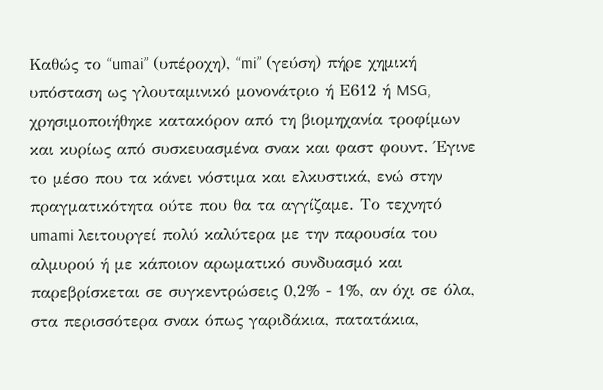Καθώς το “umai” (υπέροχη), “mi” (γεύση) πήρε χημική υπόσταση ως γλουταμινικό μονονάτριο ή Ε612 ή MSG, χρησιμοποιήθηκε κατακόρον από τη βιομηχανία τροφίμων και κυρίως από συσκευασμένα σνακ και φαστ φουντ. Έγινε το μέσο που τα κάνει νόστιμα και ελκυστικά, ενώ στην πραγματικότητα ούτε που θα τα αγγίζαμε. Το τεχνητό umami λειτουργεί πολύ καλύτερα με την παρουσία του αλμυρού ή με κάποιον αρωματικό συνδυασμό και παρεβρίσκεται σε συγκεντρώσεις 0,2% - 1%, αν όχι σε όλα, στα περισσότερα σνακ όπως γαριδάκια, πατατάκια,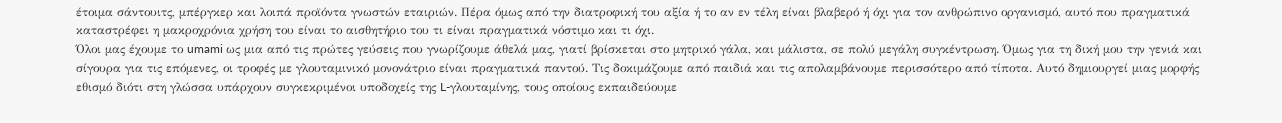έτοιμα σάντουιτς, μπέργκερ και λοιπά προϊόντα γνωστών εταιριών. Πέρα όμως από την διατροφική του αξία ή το αν εν τέλη είναι βλαβερό ή όχι για τον ανθρώπινο οργανισμό, αυτό που πραγματικά καταστρέφει η μακροχρόνια χρήση του είναι το αισθητήριο του τι είναι πραγματικά νόστιμο και τι όχι.
Όλοι μας έχουμε το umami ως μια από τις πρώτες γεύσεις που γνωρίζουμε άθελά μας, γιατί βρίσκεται στο μητρικό γάλα, και μάλιστα, σε πολύ μεγάλη συγκέντρωση. Όμως για τη δική μου την γενιά και σίγουρα για τις επόμενες, οι τροφές με γλουταμινικό μονονάτριο είναι πραγματικά παντού. Τις δοκιμάζουμε από παιδιά και τις απολαμβάνουμε περισσότερο από τίποτα. Αυτό δημιουργεί μιας μορφής εθισμό διότι στη γλώσσα υπάρχουν συγκεκριμένοι υποδοχείς της L-γλουταμίνης, τους οποίους εκπαιδεύουμε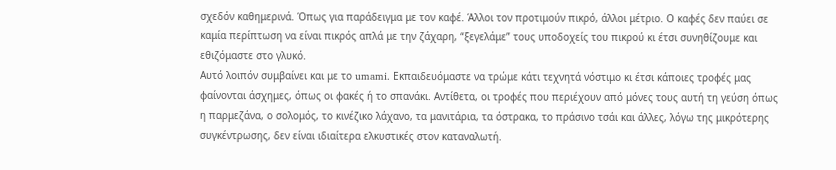σχεδόν καθημερινά. Όπως για παράδειγμα με τον καφέ. Άλλοι τον προτιμούν πικρό, άλλοι μέτριο. Ο καφές δεν παύει σε καμία περίπτωση να είναι πικρός απλά με την ζάχαρη, “ξεγελάμε” τους υποδοχείς του πικρού κι έτσι συνηθίζουμε και εθιζόμαστε στο γλυκό.
Αυτό λοιπόν συμβαίνει και με το umami. Εκπαιδευόμαστε να τρώμε κάτι τεχνητά νόστιμο κι έτσι κάποιες τροφές μας φαίνονται άσχημες, όπως οι φακές ή το σπανάκι. Αντίθετα, οι τροφές που περιέχουν από μόνες τους αυτή τη γεύση όπως η παρμεζάνα, ο σολομός, το κινέζικο λάχανο, τα μανιτάρια, τα όστρακα, το πράσινο τσάι και άλλες, λόγω της μικρότερης συγκέντρωσης, δεν είναι ιδιαίτερα ελκυστικές στον καταναλωτή.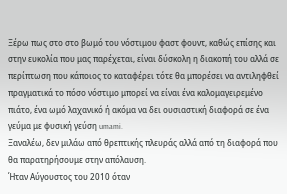Ξέρω πως στο στο βωμό του νόστιμου φαστ φουντ, καθώς επίσης και στην ευκολία που μας παρέχεται, είναι δύσκολη η διακοπή του αλλά σε περίπτωση που κάποιος το καταφέρει τότε θα μπορέσει να αντιληφθεί πραγματικά το πόσο νόστιμο μπορεί να είναι ένα καλομαγειρεμένο πιάτο, ένα ωμό λαχανικό ή ακόμα να δει ουσιαστική διαφορά σε ένα γεύμα με φυσική γεύση umami.
Ξαναλέω, δεν μιλάω από θρεπτικής πλευράς αλλά από τη διαφορά που θα παρατηρήσουμε στην απόλαυση.
Ήταν Αύγουστος του 2010 όταν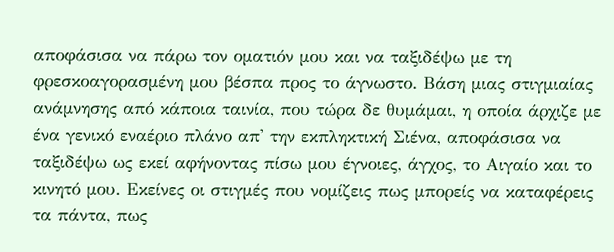αποφάσισα να πάρω τον οματιόν μου και να ταξιδέψω με τη φρεσκοαγορασμένη μου βέσπα προς το άγνωστο. Βάση μιας στιγμιαίας ανάμνησης από κάποια ταινία, που τώρα δε θυμάμαι, η οποία άρχιζε με ένα γενικό εναέριο πλάνο απ' την εκπληκτική Σιένα, αποφάσισα να ταξιδέψω ως εκεί αφήνοντας πίσω μου έγνοιες, άγχος, το Αιγαίο και το κινητό μου. Εκείνες οι στιγμές που νομίζεις πως μπορείς να καταφέρεις τα πάντα, πως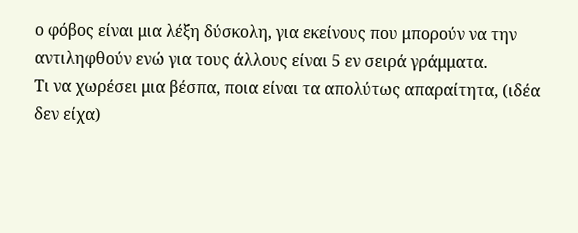ο φόβος είναι μια λέξη δύσκολη, για εκείνους που μπορούν να την αντιληφθούν ενώ για τους άλλους είναι 5 εν σειρά γράμματα.
Τι να χωρέσει μια βέσπα, ποια είναι τα απολύτως απαραίτητα, (ιδέα δεν είχα)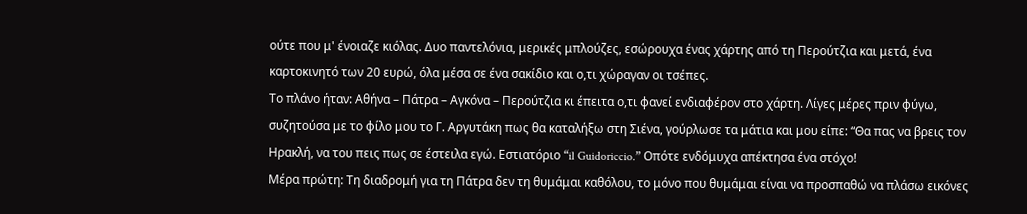ούτε που μ' ένοιαζε κιόλας. Δυο παντελόνια, μερικές μπλούζες, εσώρουχα ένας χάρτης από τη Περούτζια και μετά, ένα καρτοκινητό των 20 ευρώ, όλα μέσα σε ένα σακίδιο και ο,τι χώραγαν οι τσέπες.
Το πλάνο ήταν: Αθήνα – Πάτρα – Αγκόνα – Περούτζια κι έπειτα ο,τι φανεί ενδιαφέρον στο χάρτη. Λίγες μέρες πριν φύγω, συζητούσα με το φίλο μου το Γ. Αργυτάκη πως θα καταλήξω στη Σιένα, γούρλωσε τα μάτια και μου είπε: “Θα πας να βρεις τον Ηρακλή, να του πεις πως σε έστειλα εγώ. Εστιατόριο “il Guidoriccio.” Οπότε ενδόμυχα απέκτησα ένα στόχο!
Μέρα πρώτη: Τη διαδρομή για τη Πάτρα δεν τη θυμάμαι καθόλου, το μόνο που θυμάμαι είναι να προσπαθώ να πλάσω εικόνες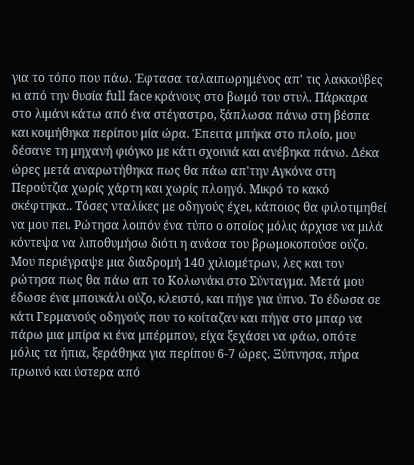για το τόπο που πάω. Έφτασα ταλαιπωρημένος απ' τις λακκούβες κι από την θυσία full face κράνους στο βωμό του στυλ. Πάρκαρα στο λιμάνι κάτω από ένα στέγαστρο, ξάπλωσα πάνω στη βέσπα και κοιμήθηκα περίπου μία ώρα. Έπειτα μπήκα στο πλοίο, μου δέσανε τη μηχανή φιόγκο με κάτι σχοινιά και ανέβηκα πάνω. Δέκα ώρες μετά αναρωτήθηκα πως θα πάω απ'την Αγκόνα στη Περούτζια χωρίς χάρτη και χωρίς πλοηγό. Μικρό το κακό σκέφτηκα.. Τόσες νταλίκες με οδηγούς έχει, κάποιος θα φιλοτιμηθεί να μου πει. Ρώτησα λοιπόν ένα τύπο ο οποίος μόλις άρχισε να μιλά κόντεψα να λιποθυμήσω διότι η ανάσα του βρωμοκοπούσε ούζο. Μου περιέγραψε μια διαδρομή 140 χιλιομέτρων, λες και τον ρώτησα πως θα πάω απ το Κολωνάκι στο Σύνταγμα. Μετά μου έδωσε ένα μπουκάλι ούζο, κλειστό, και πήγε για ύπνο. Το έδωσα σε κάτι Γερμανούς οδηγούς που το κοίταζαν και πήγα στο μπαρ να πάρω μια μπίρα κι ένα μπέρμπον, είχα ξεχάσει να φάω, οπότε μόλις τα ήπια, ξεράθηκα για περίπου 6-7 ώρες. Ξύπνησα, πήρα πρωινό και ύστερα από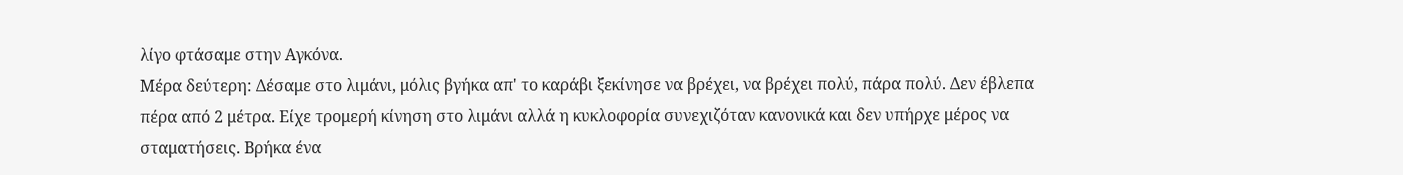λίγο φτάσαμε στην Αγκόνα.
Μέρα δεύτερη: Δέσαμε στο λιμάνι, μόλις βγήκα απ' το καράβι ξεκίνησε να βρέχει, να βρέχει πολύ, πάρα πολύ. Δεν έβλεπα πέρα από 2 μέτρα. Είχε τρομερή κίνηση στο λιμάνι αλλά η κυκλοφορία συνεχιζόταν κανονικά και δεν υπήρχε μέρος να σταματήσεις. Βρήκα ένα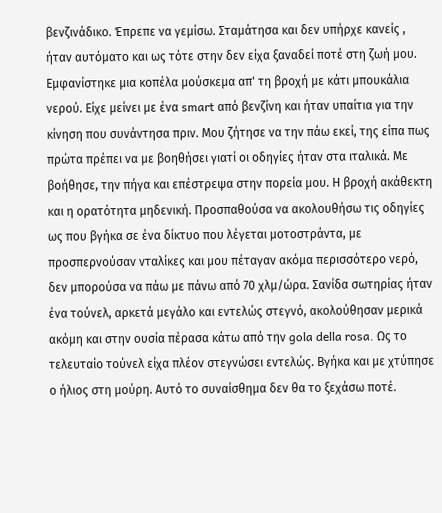βενζινάδικο. Έπρεπε να γεμίσω. Σταμάτησα και δεν υπήρχε κανείς , ήταν αυτόματο και ως τότε στην δεν είχα ξαναδεί ποτέ στη ζωή μου. Εμφανίστηκε μια κοπέλα μούσκεμα απ' τη βροχή με κάτι μπουκάλια νερού. Είχε μείνει με ένα smart από βενζίνη και ήταν υπαίτια για την κίνηση που συνάντησα πριν. Μου ζήτησε να την πάω εκεί, της είπα πως πρώτα πρέπει να με βοηθήσει γιατί οι οδηγίες ήταν στα ιταλικά. Με βοήθησε, την πήγα και επέστρεψα στην πορεία μου. Η βροχή ακάθεκτη και η ορατότητα μηδενική. Προσπαθούσα να ακολουθήσω τις οδηγίες ως που βγήκα σε ένα δίκτυο που λέγεται μοτοστράντα, με προσπερνούσαν νταλίκες και μου πέταγαν ακόμα περισσότερο νερό, δεν μπορούσα να πάω με πάνω από 70 χλμ/ώρα. Σανίδα σωτηρίας ήταν ένα τούνελ, αρκετά μεγάλο και εντελώς στεγνό, ακολούθησαν μερικά ακόμη και στην ουσία πέρασα κάτω από την gola della rosa. Ως το τελευταίο τούνελ είχα πλέον στεγνώσει εντελώς. Βγήκα και με χτύπησε ο ήλιος στη μούρη. Αυτό το συναίσθημα δεν θα το ξεχάσω ποτέ.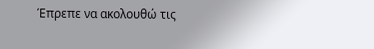Έπρεπε να ακολουθώ τις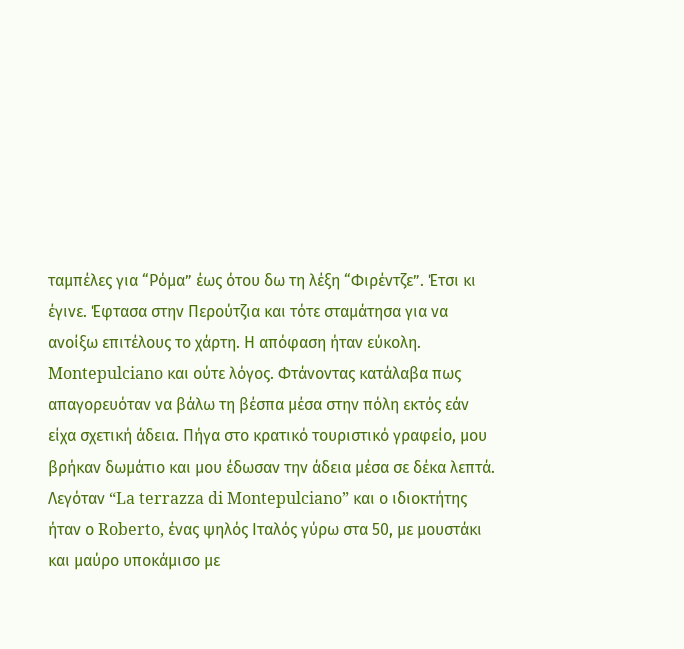ταμπέλες για “Ρόμα” έως ότου δω τη λέξη “Φιρέντζε”. Έτσι κι έγινε. Έφτασα στην Περούτζια και τότε σταμάτησα για να ανοίξω επιτέλους το χάρτη. Η απόφαση ήταν εύκολη. Montepulciano και ούτε λόγος. Φτάνοντας κατάλαβα πως απαγορευόταν να βάλω τη βέσπα μέσα στην πόλη εκτός εάν είχα σχετική άδεια. Πήγα στο κρατικό τουριστικό γραφείο, μου βρήκαν δωμάτιο και μου έδωσαν την άδεια μέσα σε δέκα λεπτά. Λεγόταν “La terrazza di Montepulciano” και ο ιδιοκτήτης ήταν ο Roberto, ένας ψηλός Ιταλός γύρω στα 50, με μουστάκι και μαύρο υποκάμισο με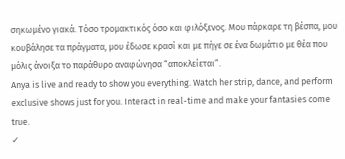σηκωμένο γιακά. Τόσο τρομακτικός όσο και φιλόξενος. Μου πάρκαρε τη βέσπα, μου κουβάλησε τα πράγματα, μου έδωσε κρασί και με πήγε σε ένα δωμάτιο με θέα που μόλις άνοιξα το παράθυρο αναφώνησα “αποκλείεται”.
Anya is live and ready to show you everything. Watch her strip, dance, and perform exclusive shows just for you. Interact in real-time and make your fantasies come true.
✓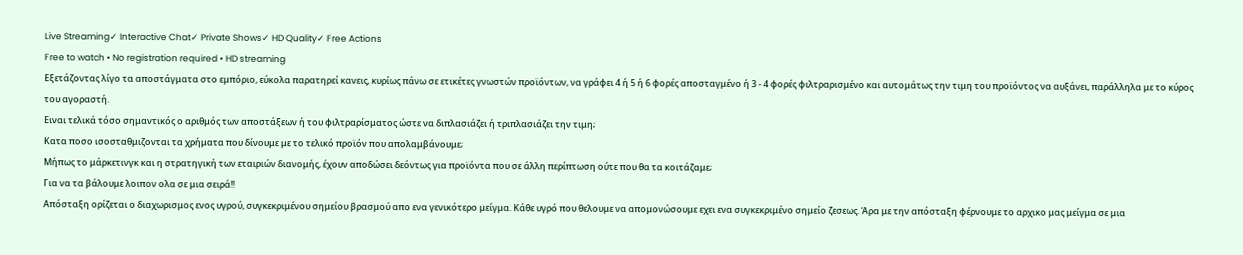Live Streaming✓ Interactive Chat✓ Private Shows✓ HD Quality✓ Free Actions
Free to watch • No registration required • HD streaming
Εξετάζοντας λίγο τα αποστάγματα στο εμπόριο, εύκολα παρατηρεί κανεις, κυρίως πάνω σε ετικέτες γνωστών προϊόντων, να γράφει 4 ή 5 ή 6 φορές αποσταγμένο ή 3 - 4 φορές φιλτραρισμένο και αυτομάτως την τιμη του προϊόντος να αυξάνει, παράλληλα με το κύρος του αγοραστή.
Ειναι τελικά τόσο σημαντικός ο αριθμός των αποστάξεων ή του φιλτραρίσματος ώστε να διπλασιάζει ή τριπλασιάζει την τιμη;
Κατα ποσο ισοσταθμιζονται τα χρήματα που δίνουμε με το τελικό προϊόν που απολαμβάνουμε;
Μήπως το μάρκετινγκ και η στρατηγική των εταιριών διανομής, έχουν αποδώσει δεόντως για προϊόντα που σε άλλη περίπτωση ούτε που θα τα κοιτάζαμε;
Για να τα βάλουμε λοιπον ολα σε μια σειρά!!
Απόσταξη ορίζεται ο διαχωρισμος ενος υγρού, συγκεκριμένου σημείου βρασμού απο ενα γενικότερο μείγμα. Κάθε υγρό που θελουμε να απομονώσουμε εχει ενα συγκεκριμένο σημείο ζεσεως. Άρα με την απόσταξη φέρνουμε το αρχικο μας μείγμα σε μια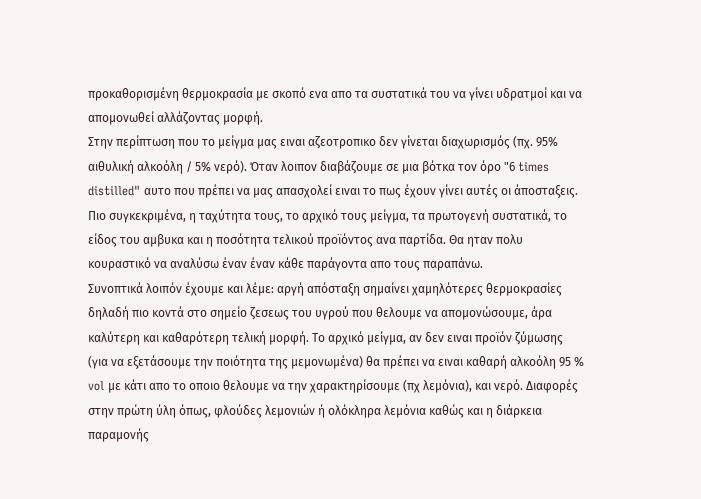προκαθορισμένη θερμοκρασία με σκοπό ενα απο τα συστατικά του να γίνει υδρατμοί και να απομονωθεί αλλάζοντας μορφή.
Στην περίπτωση που το μείγμα μας ειναι αζεοτροπικο δεν γίνεται διαχωρισμός (πχ. 95% αιθυλική αλκοόλη / 5% νερό). Όταν λοιπον διαβάζουμε σε μια βότκα τον όρο "6 times distilled" αυτο που πρέπει να μας απασχολεί ειναι το πως έχουν γίνει αυτές οι άποσταξεις. Πιο συγκεκριμένα, η ταχύτητα τους, το αρχικό τους μείγμα, τα πρωτογενή συστατικά, το είδος του αμβυκα και η ποσότητα τελικού προϊόντος ανα παρτίδα. Θα ηταν πολυ κουραστικό να αναλύσω έναν έναν κάθε παράγοντα απο τους παραπάνω.
Συνοπτικά λοιπόν έχουμε και λέμε: αργή απόσταξη σημαίνει χαμηλότερες θερμοκρασίες δηλαδή πιο κοντά στο σημείο ζεσεως του υγρού που θελουμε να απομονώσουμε, άρα καλύτερη και καθαρότερη τελική μορφή. Το αρχικό μείγμα, αν δεν ειναι προϊόν ζύμωσης (για να εξετάσουμε την ποιότητα της μεμονωμένα) θα πρέπει να ειναι καθαρή αλκοόλη 95 % vol με κάτι απο το οποιο θελουμε να την χαρακτηρίσουμε (πχ λεμόνια), και νερό. Διαφορές στην πρώτη ύλη όπως, φλούδες λεμονιών ή ολόκληρα λεμόνια καθώς και η διάρκεια παραμονής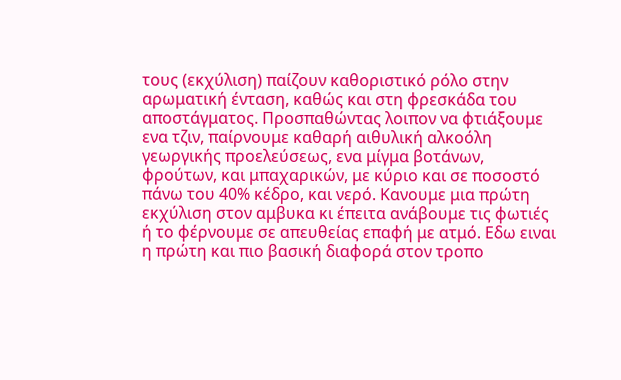τους (εκχύλιση) παίζουν καθοριστικό ρόλο στην αρωματική ένταση, καθώς και στη φρεσκάδα του αποστάγματος. Προσπαθώντας λοιπον να φτιάξουμε ενα τζιν, παίρνουμε καθαρή αιθυλική αλκοόλη γεωργικής προελεύσεως, ενα μίγμα βοτάνων, φρούτων, και μπαχαρικών, με κύριο και σε ποσοστό πάνω του 40% κέδρο, και νερό. Κανουμε μια πρώτη εκχύλιση στον αμβυκα κι έπειτα ανάβουμε τις φωτιές ή το φέρνουμε σε απευθείας επαφή με ατμό. Εδω ειναι η πρώτη και πιο βασική διαφορά στον τροπο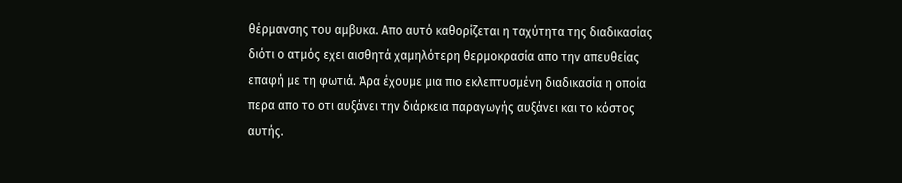θέρμανσης του αμβυκα. Απο αυτό καθορίζεται η ταχύτητα της διαδικασίας διότι ο ατμός εχει αισθητά χαμηλότερη θερμοκρασία απο την απευθείας επαφή με τη φωτιά. Άρα έχουμε μια πιο εκλεπτυσμένη διαδικασία η οποία περα απο το οτι αυξάνει την διάρκεια παραγωγής αυξάνει και το κόστος αυτής.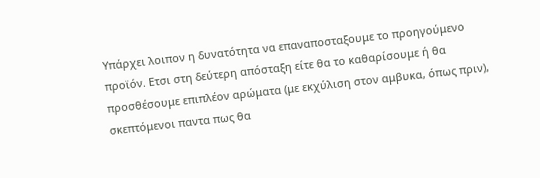Υπάρχει λοιπον η δυνατότητα να επαναποσταξουμε το προηγούμενο προϊόν. Ετσι στη δεύτερη απόσταξη είτε θα το καθαρίσουμε ή θα προσθέσουμε επιπλέον αρώματα (με εκχύλιση στον αμβυκα, όπως πριν), σκεπτόμενοι παντα πως θα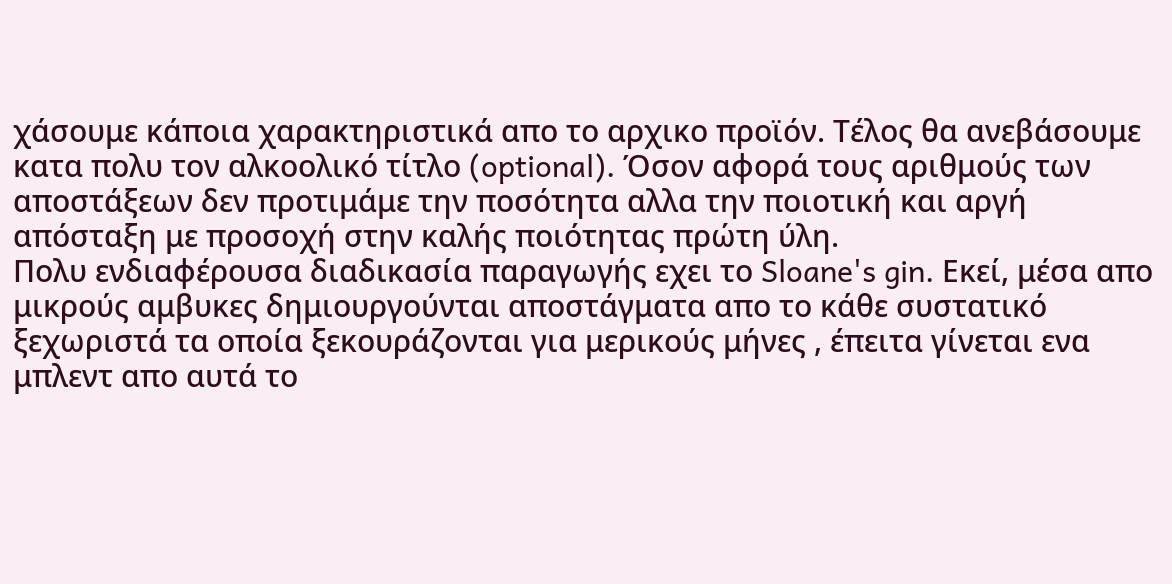χάσουμε κάποια χαρακτηριστικά απο το αρχικο προϊόν. Τέλος θα ανεβάσουμε κατα πολυ τον αλκοολικό τίτλο (optional). Όσον αφορά τους αριθμούς των αποστάξεων δεν προτιμάμε την ποσότητα αλλα την ποιοτική και αργή απόσταξη με προσοχή στην καλής ποιότητας πρώτη ύλη.
Πολυ ενδιαφέρουσα διαδικασία παραγωγής εχει το Sloane's gin. Εκεί, μέσα απο μικρούς αμβυκες δημιουργούνται αποστάγματα απο το κάθε συστατικό ξεχωριστά τα οποία ξεκουράζονται για μερικούς μήνες , έπειτα γίνεται ενα μπλεντ απο αυτά το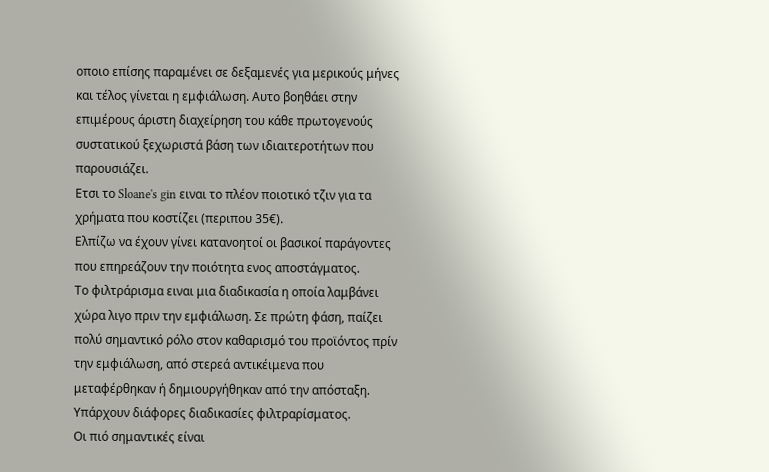οποιο επίσης παραμένει σε δεξαμενές για μερικούς μήνες και τέλος γίνεται η εμφιάλωση. Αυτο βοηθάει στην επιμέρους άριστη διαχείρηση του κάθε πρωτογενούς συστατικού ξεχωριστά βάση των ιδιαιτεροτήτων που παρουσιάζει.
Ετσι το Sloane's gin ειναι το πλέον ποιοτικό τζιν για τα χρήματα που κοστίζει (περιπου 35€).
Ελπίζω να έχουν γίνει κατανοητοί οι βασικοί παράγοντες που επηρεάζουν την ποιότητα ενος αποστάγματος.
Το φιλτράρισμα ειναι μια διαδικασία η οποία λαμβάνει χώρα λιγο πριν την εμφιάλωση. Σε πρώτη φάση, παίζει πολύ σημαντικό ρόλο στον καθαρισμό του προϊόντος πρίν την εμφιάλωση, από στερεά αντικέιμενα που μεταφέρθηκαν ή δημιουργήθηκαν από την απόσταξη. Υπάρχουν διάφορες διαδικασίες φιλτραρίσματος.
Οι πιό σημαντικές είναι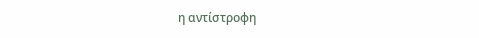η αντίστροφη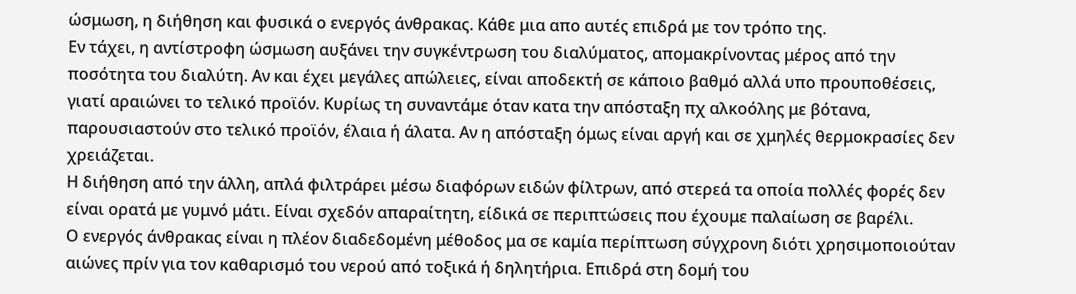ώσμωση, η διήθηση και φυσικά ο ενεργός άνθρακας. Κάθε μια απο αυτές επιδρά με τον τρόπο της.
Εν τάχει, η αντίστροφη ώσμωση αυξάνει την συγκέντρωση του διαλύματος, απομακρίνοντας μέρος από την ποσότητα του διαλύτη. Αν και έχει μεγάλες απώλειες, είναι αποδεκτή σε κάποιο βαθμό αλλά υπο προυποθέσεις, γιατί αραιώνει το τελικό προϊόν. Κυρίως τη συναντάμε όταν κατα την απόσταξη πχ αλκοόλης με βότανα, παρουσιαστούν στο τελικό προϊόν, έλαια ή άλατα. Αν η απόσταξη όμως είναι αργή και σε χμηλές θερμοκρασίες δεν χρειάζεται.
Η διήθηση από την άλλη, απλά φιλτράρει μέσω διαφόρων ειδών φίλτρων, από στερεά τα οποία πολλές φορές δεν είναι ορατά με γυμνό μάτι. Είναι σχεδόν απαραίτητη, είδικά σε περιπτώσεις που έχουμε παλαίωση σε βαρέλι.
Ο ενεργός άνθρακας είναι η πλέον διαδεδομένη μέθοδος μα σε καμία περίπτωση σύγχρονη διότι χρησιμοποιούταν αιώνες πρίν για τον καθαρισμό του νερού από τοξικά ή δηλητήρια. Επιδρά στη δομή του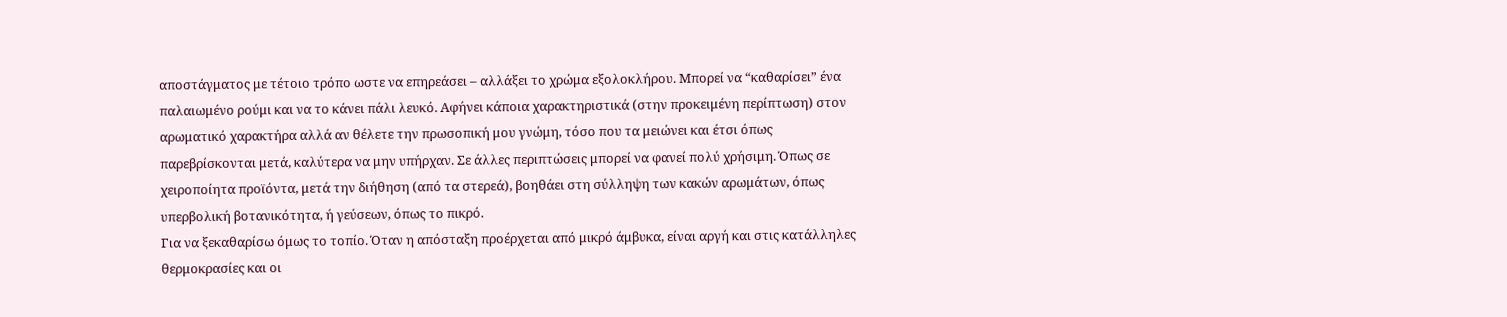αποστάγματος με τέτοιο τρόπο ωστε να επηρεάσει – αλλάξει το χρώμα εξολοκλήρου. Μπορεί να “καθαρίσει” ένα παλαιωμένο ρούμι και να το κάνει πάλι λευκό. Αφήνει κάποια χαρακτηριστικά (στην προκειμένη περίπτωση) στον αρωματικό χαρακτήρα αλλά αν θέλετε την πρωσοπική μου γνώμη, τόσο που τα μειώνει και έτσι όπως παρεβρίσκονται μετά, καλύτερα να μην υπήρχαν. Σε άλλες περιπτώσεις μπορεί να φανεί πολύ χρήσιμη. Όπως σε χειροποίητα προϊόντα, μετά την διήθηση (από τα στερεά), βοηθάει στη σύλληψη των κακών αρωμάτων, όπως υπερβολική βοτανικότητα, ή γεύσεων, όπως το πικρό.
Για να ξεκαθαρίσω όμως το τοπίο. Όταν η απόσταξη προέρχεται από μικρό άμβυκα, είναι αργή και στις κατάλληλες θερμοκρασίες και οι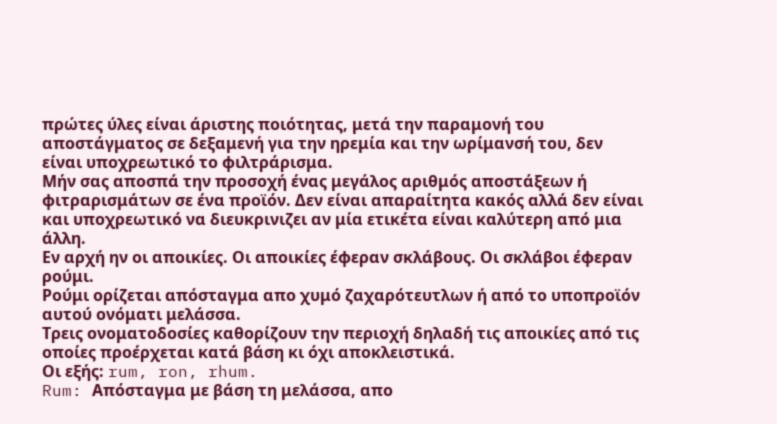πρώτες ύλες είναι άριστης ποιότητας, μετά την παραμονή του αποστάγματος σε δεξαμενή για την ηρεμία και την ωρίμανσή του, δεν είναι υποχρεωτικό το φιλτράρισμα.
Μήν σας αποσπά την προσοχή ένας μεγάλος αριθμός αποστάξεων ή φιτραρισμάτων σε ένα προϊόν. Δεν είναι απαραίτητα κακός αλλά δεν είναι και υποχρεωτικό να διευκρινιζει αν μία ετικέτα είναι καλύτερη από μια άλλη.
Εν αρχή ην οι αποικίες. Οι αποικίες έφεραν σκλάβους. Οι σκλάβοι έφεραν ρούμι.
Ρούμι ορίζεται απόσταγμα απο χυμό ζαχαρότευτλων ή από το υποπροϊόν αυτού ονόματι μελάσσα.
Τρεις ονοματοδοσίες καθορίζουν την περιοχή δηλαδή τις αποικίες από τις οποίες προέρχεται κατά βάση κι όχι αποκλειστικά.
Οι εξής: rum, ron, rhum.
Rum: Απόσταγμα με βάση τη μελάσσα, απο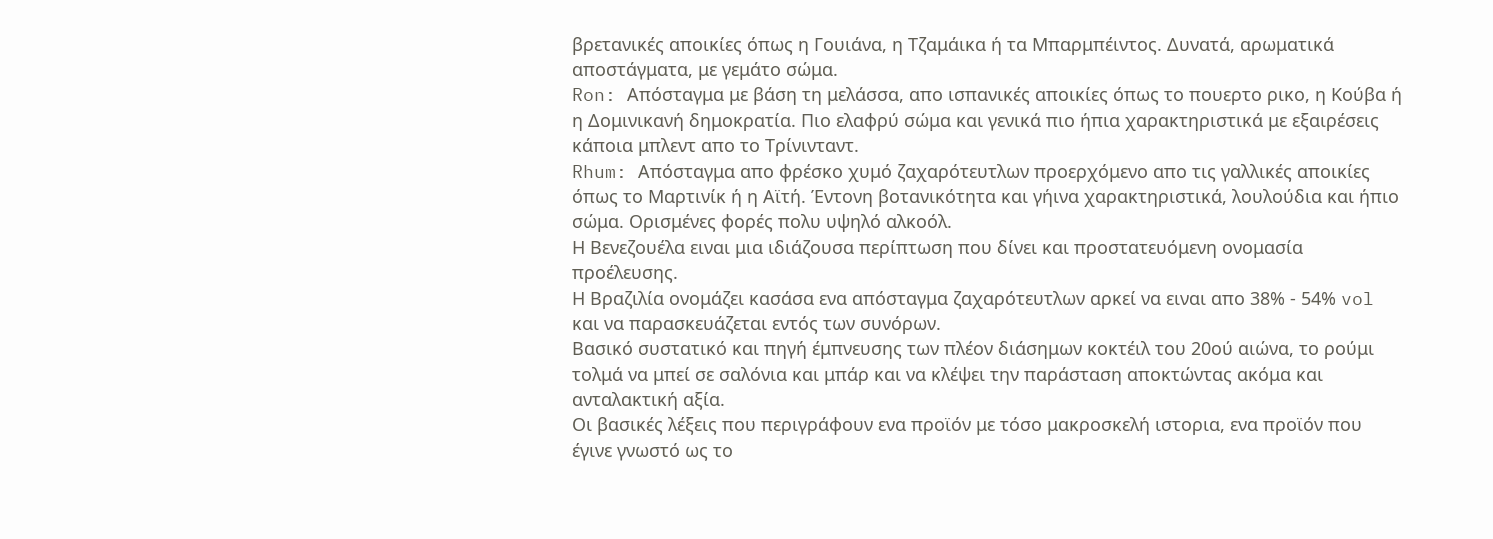βρετανικές αποικίες όπως η Γουιάνα, η Τζαμάικα ή τα Μπαρμπέιντος. Δυνατά, αρωματικά αποστάγματα, με γεμάτο σώμα.
Ron: Απόσταγμα με βάση τη μελάσσα, απο ισπανικές αποικίες όπως το πουερτο ρικο, η Κούβα ή η Δομινικανή δημοκρατία. Πιο ελαφρύ σώμα και γενικά πιο ήπια χαρακτηριστικά με εξαιρέσεις κάποια μπλεντ απο το Τρίνινταντ.
Rhum: Απόσταγμα απο φρέσκο χυμό ζαχαρότευτλων προερχόμενο απο τις γαλλικές αποικίες όπως το Μαρτινίκ ή η Αϊτή. Έντονη βοτανικότητα και γήινα χαρακτηριστικά, λουλούδια και ήπιο σώμα. Ορισμένες φορές πολυ υψηλό αλκοόλ.
Η Βενεζουέλα ειναι μια ιδιάζουσα περίπτωση που δίνει και προστατευόμενη ονομασία προέλευσης.
Η Βραζιλία ονομάζει κασάσα ενα απόσταγμα ζαχαρότευτλων αρκεί να ειναι απο 38% - 54% vol και να παρασκευάζεται εντός των συνόρων.
Βασικό συστατικό και πηγή έμπνευσης των πλέον διάσημων κοκτέιλ του 20ού αιώνα, το ρούμι τολμά να μπεί σε σαλόνια και μπάρ και να κλέψει την παράσταση αποκτώντας ακόμα και ανταλακτική αξία.
Οι βασικές λέξεις που περιγράφουν ενα προϊόν με τόσο μακροσκελή ιστορια, ενα προϊόν που έγινε γνωστό ως το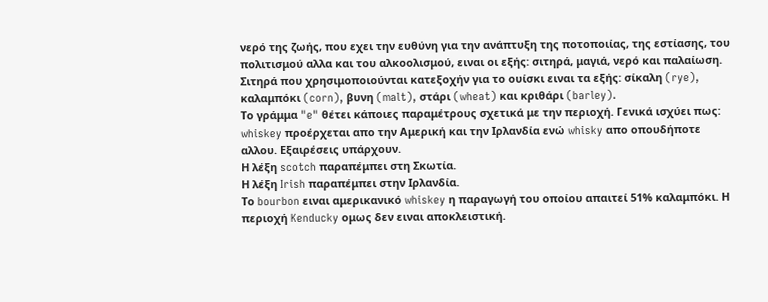νερό της ζωής, που εχει την ευθύνη για την ανάπτυξη της ποτοποιίας, της εστίασης, του πολιτισμού αλλα και του αλκοολισμού, ειναι οι εξής: σιτηρά, μαγιά, νερό και παλαίωση.
Σιτηρά που χρησιμοποιούνται κατεξοχήν για το ουίσκι ειναι τα εξής: σίκαλη (rye), καλαμπόκι (corn), βυνη (malt), στάρι (wheat) και κριθάρι (barley).
Το γράμμα "e" θέτει κάποιες παραμέτρους σχετικά με την περιοχή. Γενικά ισχύει πως: whiskey προέρχεται απο την Αμερική και την Ιρλανδία ενώ whisky απο οπουδήποτε αλλου. Εξαιρέσεις υπάρχουν.
Η λέξη scotch παραπέμπει στη Σκωτία.
Η λέξη Irish παραπέμπει στην Ιρλανδία.
Το bourbon ειναι αμερικανικό whiskey η παραγωγή του οποίου απαιτεί 51% καλαμπόκι. Η περιοχή Kenducky ομως δεν ειναι αποκλειστική.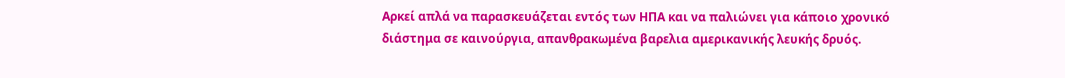Αρκεί απλά να παρασκευάζεται εντός των ΗΠΑ και να παλιώνει για κάποιο χρονικό διάστημα σε καινούργια, απανθρακωμένα βαρελια αμερικανικής λευκής δρυός.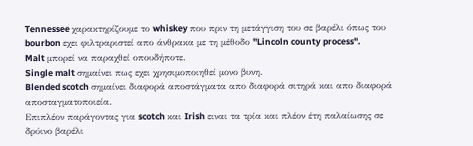Tennessee χαρακτηρίζουμε το whiskey που πριν τη μετάγγιση του σε βαρέλι όπως του bourbon εχει φιλτραριστεί απο άνθρακα με τη μέθοδο "Lincoln county process".
Malt μπορεί να παραχθεί οπουδήποτε.
Single malt σημαίνει πως εχει χρησιμοποιηθεί μονο βυνη.
Blended scotch σημαίνει διαφορά αποστάγματα απο διαφορά σιτηρά και απο διαφορά αποσταγματοποιεία.
Επιπλέον παράγοντας για scotch και Irish ειναι τα τρία και πλέον έτη παλαίωσης σε δρύινο βαρέλι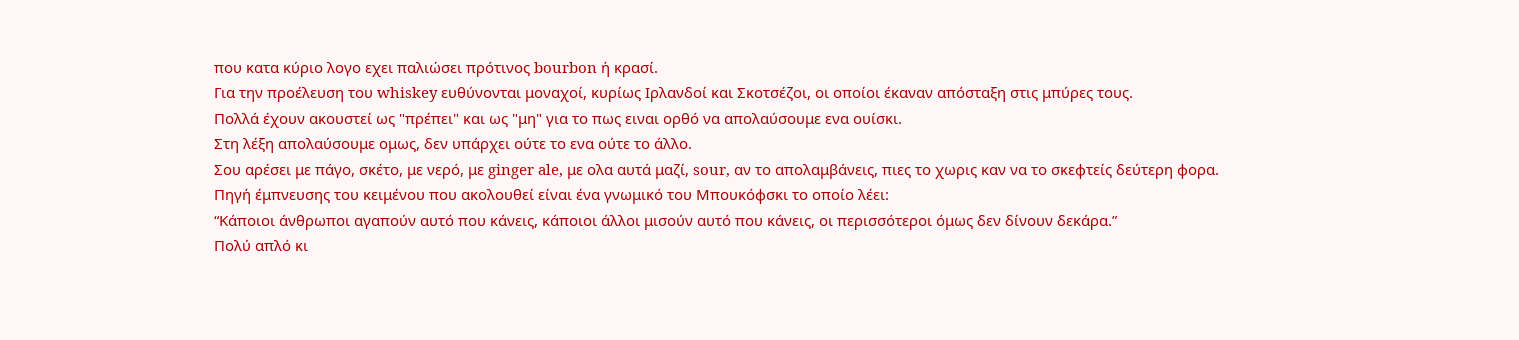που κατα κύριο λογο εχει παλιώσει πρότινος bourbon ή κρασί.
Για την προέλευση του whiskey ευθύνονται μοναχοί, κυρίως Ιρλανδοί και Σκοτσέζοι, οι οποίοι έκαναν απόσταξη στις μπύρες τους.
Πολλά έχουν ακουστεί ως "πρέπει" και ως "μη" για το πως ειναι ορθό να απολαύσουμε ενα ουίσκι.
Στη λέξη απολαύσουμε ομως, δεν υπάρχει ούτε το ενα ούτε το άλλο.
Σου αρέσει με πάγο, σκέτο, με νερό, με ginger ale, με ολα αυτά μαζί, sour, αν το απολαμβάνεις, πιες το χωρις καν να το σκεφτείς δεύτερη φορα.
Πηγή έμπνευσης του κειμένου που ακολουθεί είναι ένα γνωμικό του Μπουκόφσκι το οποίο λέει:
“Κάποιοι άνθρωποι αγαπούν αυτό που κάνεις, κάποιοι άλλοι μισούν αυτό που κάνεις, οι περισσότεροι όμως δεν δίνουν δεκάρα.”
Πολύ απλό κι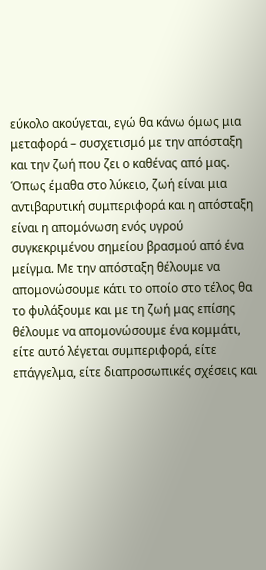εύκολο ακούγεται, εγώ θα κάνω όμως μια μεταφορά – συσχετισμό με την απόσταξη και την ζωή που ζει ο καθένας από μας. Όπως έμαθα στο λύκειο, ζωή είναι μια αντιβαρυτική συμπεριφορά και η απόσταξη είναι η απομόνωση ενός υγρού συγκεκριμένου σημείου βρασμού από ένα μείγμα. Με την απόσταξη θέλουμε να απομονώσουμε κάτι το οποίο στο τέλος θα το φυλάξουμε και με τη ζωή μας επίσης θέλουμε να απομονώσουμε ένα κομμάτι, είτε αυτό λέγεται συμπεριφορά, είτε επάγγελμα, είτε διαπροσωπικές σχέσεις και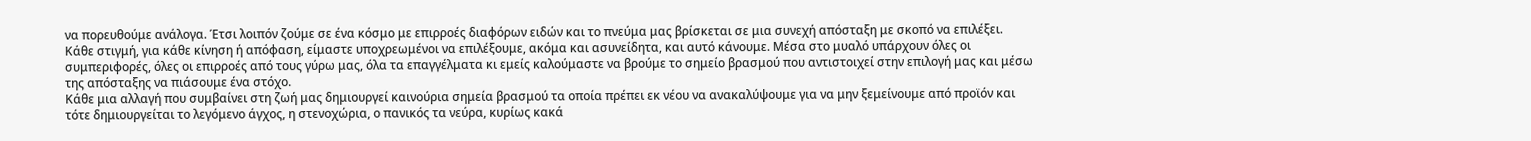να πορευθούμε ανάλογα. Έτσι λοιπόν ζούμε σε ένα κόσμο με επιρροές διαφόρων ειδών και το πνεύμα μας βρίσκεται σε μια συνεχή απόσταξη με σκοπό να επιλέξει. Κάθε στιγμή, για κάθε κίνηση ή απόφαση, είμαστε υποχρεωμένοι να επιλέξουμε, ακόμα και ασυνείδητα, και αυτό κάνουμε. Μέσα στο μυαλό υπάρχουν όλες οι συμπεριφορές, όλες οι επιρροές από τους γύρω μας, όλα τα επαγγέλματα κι εμείς καλούμαστε να βρούμε το σημείο βρασμού που αντιστοιχεί στην επιλογή μας και μέσω της απόσταξης να πιάσουμε ένα στόχο.
Κάθε μια αλλαγή που συμβαίνει στη ζωή μας δημιουργεί καινούρια σημεία βρασμού τα οποία πρέπει εκ νέου να ανακαλύψουμε για να μην ξεμείνουμε από προϊόν και τότε δημιουργείται το λεγόμενο άγχος, η στενοχώρια, ο πανικός τα νεύρα, κυρίως κακά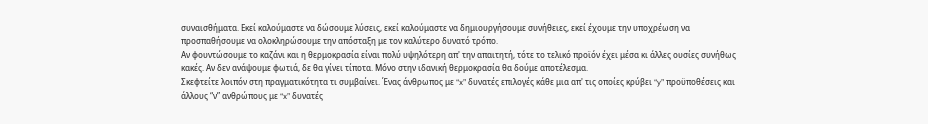συναισθήματα. Εκεί καλούμαστε να δώσουμε λύσεις, εκεί καλούμαστε να δημιουργήσουμε συνήθειες, εκεί έχουμε την υποχρέωση να προσπαθήσουμε να ολοκληρώσουμε την απόσταξη με τον καλύτερο δυνατό τρόπο.
Αν φουντώσουμε το καζάνι και η θερμοκρασία είναι πολύ υψηλότερη απ' την απαιτητή, τότε το τελικό προϊόν έχει μέσα κι άλλες ουσίες συνήθως κακές. Αν δεν ανάψουμε φωτιά, δε θα γίνει τίποτα. Μόνο στην ιδανική θερμοκρασία θα δούμε αποτέλεσμα.
Σκεφτείτε λοιπόν στη πραγματικότητα τι συμβαίνει. Ένας άνθρωπος με “x” δυνατές επιλογές κάθε μια απ' τις οποίες κρύβει “y” προϋποθέσεις και άλλους “ν” ανθρώπους με “x” δυνατές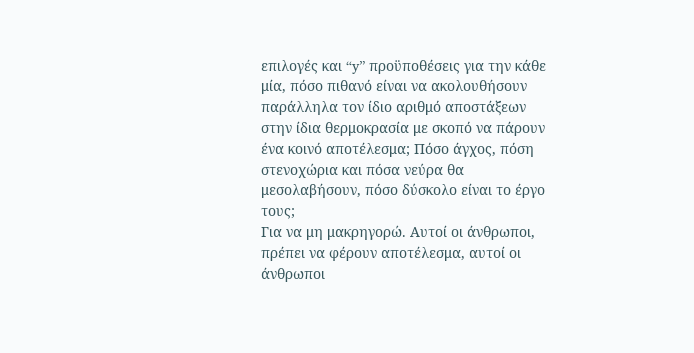επιλογές και “y” προϋποθέσεις για την κάθε μία, πόσο πιθανό είναι να ακολουθήσουν παράλληλα τον ίδιο αριθμό αποστάξεων στην ίδια θερμοκρασία με σκοπό να πάρουν ένα κοινό αποτέλεσμα; Πόσο άγχος, πόση στενοχώρια και πόσα νεύρα θα μεσολαβήσουν, πόσο δύσκολο είναι το έργο τους;
Για να μη μακρηγορώ. Αυτοί οι άνθρωποι, πρέπει να φέρουν αποτέλεσμα, αυτοί οι άνθρωποι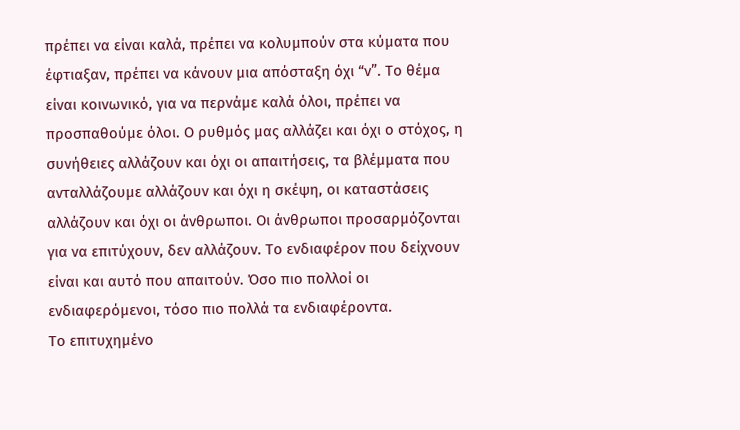πρέπει να είναι καλά, πρέπει να κολυμπούν στα κύματα που έφτιαξαν, πρέπει να κάνουν μια απόσταξη όχι “ν”. Το θέμα είναι κοινωνικό, για να περνάμε καλά όλοι, πρέπει να προσπαθούμε όλοι. Ο ρυθμός μας αλλάζει και όχι ο στόχος, η συνήθειες αλλάζουν και όχι οι απαιτήσεις, τα βλέμματα που ανταλλάζουμε αλλάζουν και όχι η σκέψη, οι καταστάσεις αλλάζουν και όχι οι άνθρωποι. Οι άνθρωποι προσαρμόζονται για να επιτύχουν, δεν αλλάζουν. Το ενδιαφέρον που δείχνουν είναι και αυτό που απαιτούν. Όσο πιο πολλοί οι ενδιαφερόμενοι, τόσο πιο πολλά τα ενδιαφέροντα.
Το επιτυχημένο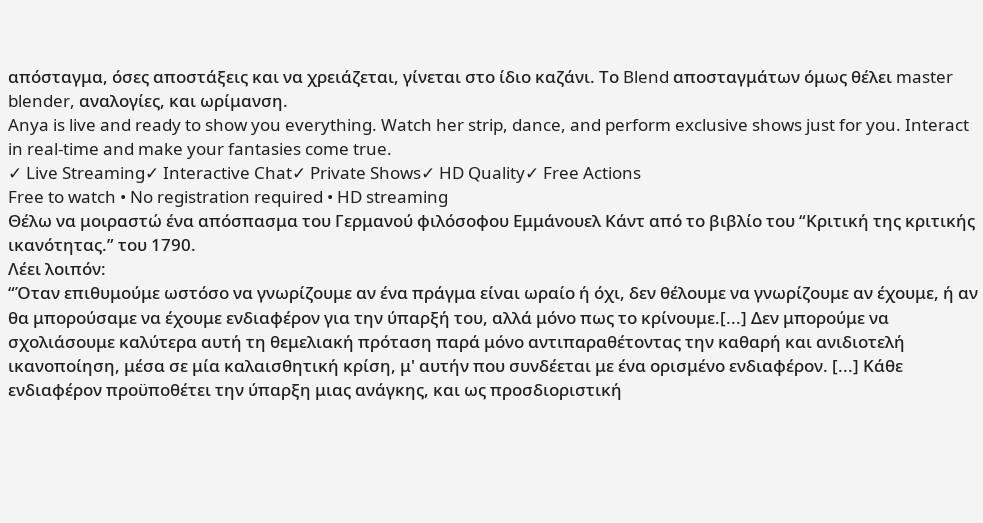απόσταγμα, όσες αποστάξεις και να χρειάζεται, γίνεται στο ίδιο καζάνι. Το Blend αποσταγμάτων όμως θέλει master blender, αναλογίες, και ωρίμανση.
Anya is live and ready to show you everything. Watch her strip, dance, and perform exclusive shows just for you. Interact in real-time and make your fantasies come true.
✓ Live Streaming✓ Interactive Chat✓ Private Shows✓ HD Quality✓ Free Actions
Free to watch • No registration required • HD streaming
Θέλω να μοιραστώ ένα απόσπασμα του Γερμανού φιλόσοφου Εμμάνουελ Κάντ από το βιβλίο του “Κριτική της κριτικής ικανότητας.” του 1790.
Λέει λοιπόν:
“Όταν επιθυμούμε ωστόσο να γνωρίζουμε αν ένα πράγμα είναι ωραίο ή όχι, δεν θέλουμε να γνωρίζουμε αν έχουμε, ή αν θα μπορούσαμε να έχουμε ενδιαφέρον για την ύπαρξή του, αλλά μόνο πως το κρίνουμε.[...] Δεν μπορούμε να σχολιάσουμε καλύτερα αυτή τη θεμελιακή πρόταση παρά μόνο αντιπαραθέτοντας την καθαρή και ανιδιοτελή ικανοποίηση, μέσα σε μία καλαισθητική κρίση, μ' αυτήν που συνδέεται με ένα ορισμένο ενδιαφέρον. [...] Κάθε ενδιαφέρον προϋποθέτει την ύπαρξη μιας ανάγκης, και ως προσδιοριστική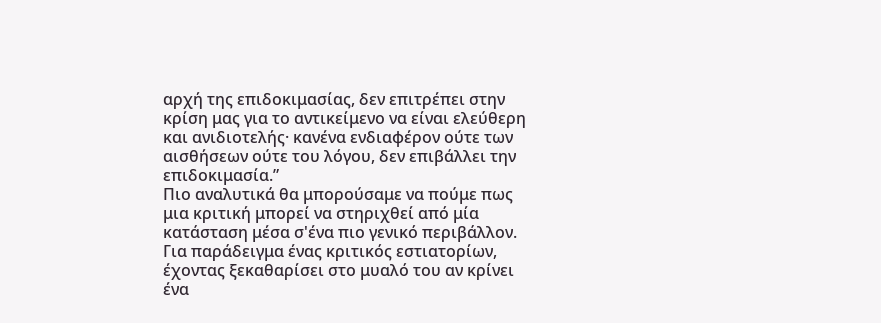αρχή της επιδοκιμασίας, δεν επιτρέπει στην κρίση μας για το αντικείμενο να είναι ελεύθερη και ανιδιοτελής· κανένα ενδιαφέρον ούτε των αισθήσεων ούτε του λόγου, δεν επιβάλλει την επιδοκιμασία.”
Πιο αναλυτικά θα μπορούσαμε να πούμε πως μια κριτική μπορεί να στηριχθεί από μία κατάσταση μέσα σ'ένα πιο γενικό περιβάλλον. Για παράδειγμα ένας κριτικός εστιατορίων, έχοντας ξεκαθαρίσει στο μυαλό του αν κρίνει ένα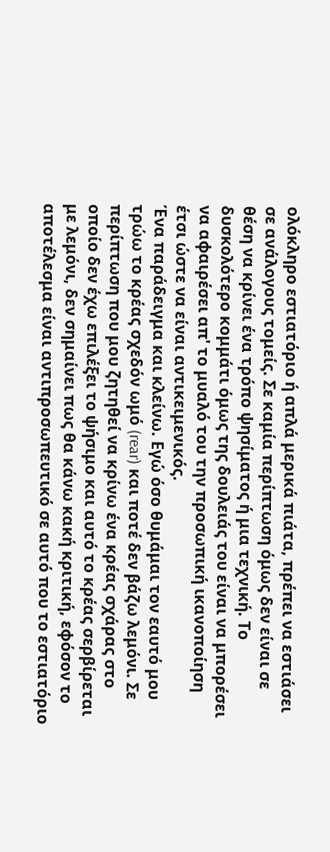ολόκληρο εστιατόριο ή απλά μερικά πιάτα, πρέπει να εστιάσει σε ανάλογους τομείς. Σε καμία περίπτωση όμως δεν είναι σε θέση να κρίνει ένα τρόπο ψησίματος ή μια τεχνική. Το δυσκολότερο κομμάτι όμως της δουλειάς του είναι να μπορέσει να αφαιρέσει απ' το μυαλό του την προσωπική ικανοποίηση έτσι ώστε να είναι αντικειμενικός.
Ένα παράδειγμα και κλείνω. Εγώ όσο θυμάμαι τον εαυτό μου τρώω το κρέας σχεδόν ωμό (rear) και ποτέ δεν βάζω λεμόνι. Σε περίπτωση που μου ζητηθεί να κρίνω ένα κρέας σχάρας στο οποίο δεν έχω επιλέξει το ψήσιμο και αυτό το κρέας σερβίρεται με λεμόνι, δεν σημαίνει πως θα κάνω κακή κριτική, εφόσον το αποτέλεσμα είναι αντιπροσωπευτικό σε αυτό που το εστιατόριο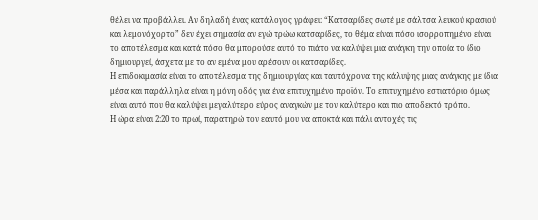θέλει να προβάλλει. Αν δηλαδή ένας κατάλογος γράφει: “Κατσαρίδες σωτέ με σάλτσα λευκού κρασιού και λεμονόχορτο” δεν έχει σημασία αν εγώ τρώω κατσαρίδες, το θέμα είναι πόσο ισορροπημένο είναι το αποτέλεσμα και κατά πόσο θα μπορούσε αυτό το πιάτο να καλύψει μια ανάγκη την οποία το ίδιο δημιουργεί, άσχετα με το αν εμένα μου αρέσουν οι κατσαρίδες.
Η επιδοκιμασία είναι το αποτέλεσμα της δημιουργίας και ταυτόχρονα της κάλυψης μιας ανάγκης με ίδια μέσα και παράλληλα είναι η μόνη οδός για ένα επιτυχημένο προϊόν. Το επιτυχημένο εστιατόριο όμως είναι αυτό που θα καλύψει μεγαλύτερο εύρος αναγκών με τον καλύτερο και πιο αποδεκτό τρόπο.
Η ώρα είναι 2:20 το πρωί, παρατηρώ τον εαυτό μου να αποκτά και πάλι αντοχές τις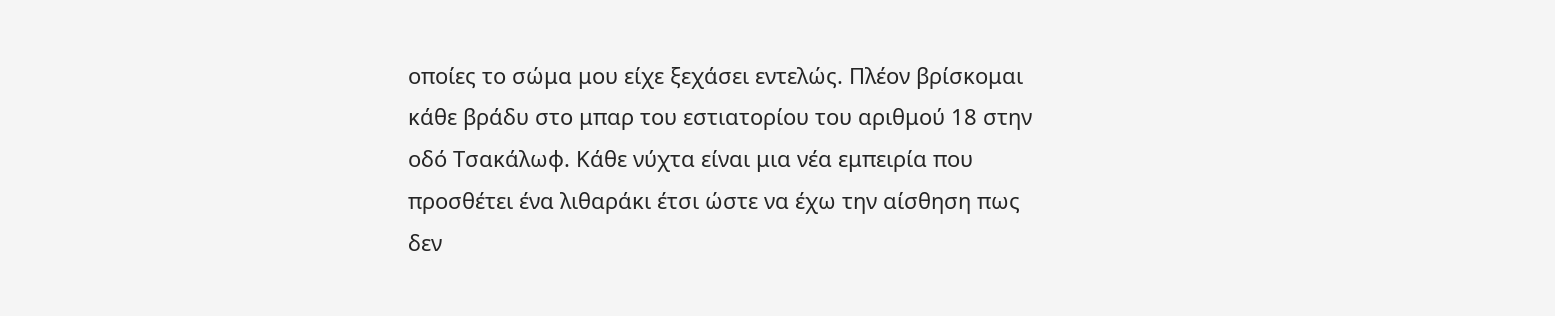οποίες το σώμα μου είχε ξεχάσει εντελώς. Πλέον βρίσκομαι κάθε βράδυ στο μπαρ του εστιατορίου του αριθμού 18 στην οδό Τσακάλωφ. Κάθε νύχτα είναι μια νέα εμπειρία που προσθέτει ένα λιθαράκι έτσι ώστε να έχω την αίσθηση πως δεν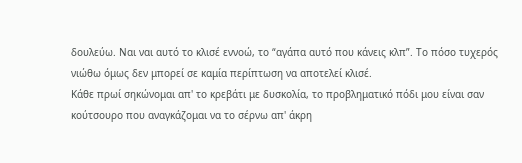δουλεύω. Ναι ναι αυτό το κλισέ εννοώ, το “αγάπα αυτό που κάνεις κλπ”. Το πόσο τυχερός νιώθω όμως δεν μπορεί σε καμία περίπτωση να αποτελεί κλισέ.
Κάθε πρωί σηκώνομαι απ' το κρεβάτι με δυσκολία, το προβληματικό πόδι μου είναι σαν κούτσουρο που αναγκάζομαι να το σέρνω απ' άκρη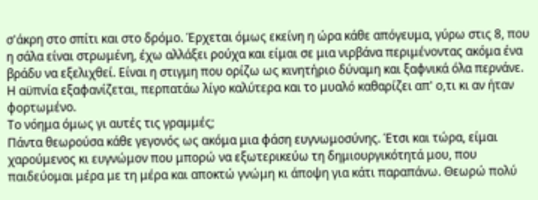σ'άκρη στο σπίτι και στο δρόμο. Έρχεται όμως εκείνη η ώρα κάθε απόγευμα, γύρω στις 8, που η σάλα είναι στρωμένη, έχω αλλάξει ρούχα και είμαι σε μια νιρβάνα περιμένοντας ακόμα ένα βράδυ να εξελιχθεί. Είναι η στιγμη που ορίζω ως κινητήριο δύναμη και ξαφνικά όλα περνάνε. Η αϋπνία εξαφανίζεται, περπατάω λίγο καλύτερα και το μυαλό καθαρίζει απ' ο,τι κι αν ήταν φορτωμένο.
Το νόημα όμως γι αυτές τις γραμμές;
Πάντα θεωρούσα κάθε γεγονός ως ακόμα μια φάση ευγνωμοσύνης. Έτσι και τώρα, είμαι χαρούμενος κι ευγνώμον που μπορώ να εξωτερικεύω τη δημιουργικότητά μου, που παιδεύομαι μέρα με τη μέρα και αποκτώ γνώμη κι άποψη για κάτι παραπάνω. Θεωρώ πολύ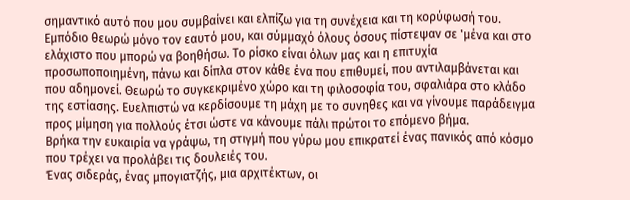σημαντικό αυτό που μου συμβαίνει και ελπίζω για τη συνέχεια και τη κορύφωσή του. Εμπόδιο θεωρώ μόνο τον εαυτό μου, και σύμμαχό όλους όσους πίστεψαν σε 'μένα και στο ελάχιστο που μπορώ να βοηθήσω. Το ρίσκο είναι όλων μας και η επιτυχία προσωποποιημένη, πάνω και δίπλα στον κάθε ένα που επιθυμεί, που αντιλαμβάνεται και που αδημονεί. Θεωρώ το συγκεκριμένο χώρο και τη φιλοσοφία του, σφαλιάρα στο κλάδο της εστίασης. Ευελπιστώ να κερδίσουμε τη μάχη με το συνηθες και να γίνουμε παράδειγμα προς μίμηση για πολλούς έτσι ώστε να κάνουμε πάλι πρώτοι το επόμενο βήμα.
Βρήκα την ευκαιρία να γράψω, τη στιγμή που γύρω μου επικρατεί ένας πανικός από κόσμο που τρέχει να προλάβει τις δουλειές του.
Ένας σιδεράς, ένας μπογιατζής, μια αρχιτέκτων, οι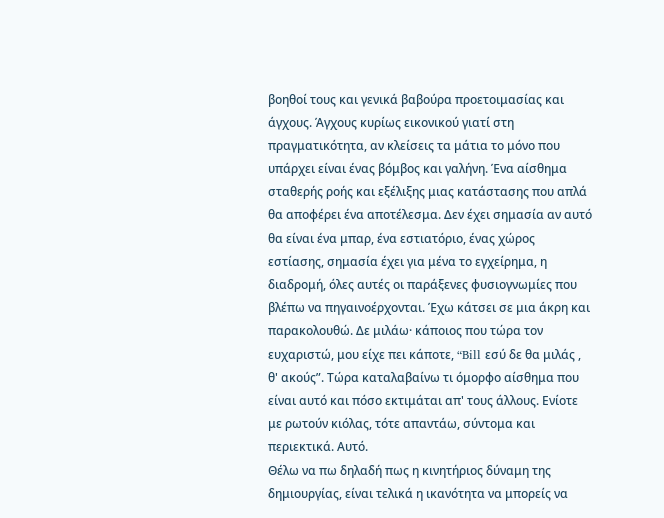βοηθοί τους και γενικά βαβούρα προετοιμασίας και άγχους. Άγχους κυρίως εικονικού γιατί στη πραγματικότητα, αν κλείσεις τα μάτια το μόνο που υπάρχει είναι ένας βόμβος και γαλήνη. Ένα αίσθημα σταθερής ροής και εξέλιξης μιας κατάστασης που απλά θα αποφέρει ένα αποτέλεσμα. Δεν έχει σημασία αν αυτό θα είναι ένα μπαρ, ένα εστιατόριο, ένας χώρος εστίασης, σημασία έχει για μένα το εγχείρημα, η διαδρομή, όλες αυτές οι παράξενες φυσιογνωμίες που βλέπω να πηγαινοέρχονται. Έχω κάτσει σε μια άκρη και παρακολουθώ. Δε μιλάω· κάποιος που τώρα τον ευχαριστώ, μου είχε πει κάποτε, “Bill εσύ δε θα μιλάς , θ' ακούς”. Τώρα καταλαβαίνω τι όμορφο αίσθημα που είναι αυτό και πόσο εκτιμάται απ' τους άλλους. Ενίοτε με ρωτούν κιόλας, τότε απαντάω, σύντομα και περιεκτικά. Αυτό.
Θέλω να πω δηλαδή πως η κινητήριος δύναμη της δημιουργίας, είναι τελικά η ικανότητα να μπορείς να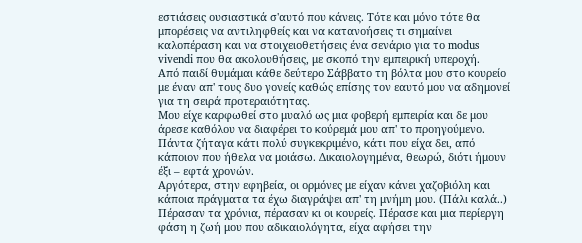εστιάσεις ουσιαστικά σ'αυτό που κάνεις. Τότε και μόνο τότε θα μπορέσεις να αντιληφθείς και να κατανοήσεις τι σημαίνει καλοπέραση και να στοιχειοθετήσεις ένα σενάριο για το modus vivendi που θα ακολουθήσεις, με σκοπό την εμπειρική υπεροχή.
Από παιδί θυμάμαι κάθε δεύτερο Σάββατο τη βόλτα μου στο κουρείο με έναν απ' τους δυο γονείς καθώς επίσης τον εαυτό μου να αδημονεί για τη σειρά προτεραιότητας.
Μου είχε καρφωθεί στο μυαλό ως μια φοβερή εμπειρία και δε μου άρεσε καθόλου να διαφέρει το κούρεμά μου απ' το προηγούμενο. Πάντα ζήταγα κάτι πολύ συγκεκριμένο, κάτι που είχα δει, από κάποιον που ήθελα να μοιάσω. Δικαιολογημένα, θεωρώ, διότι ήμουν έξι – εφτά χρονών.
Αργότερα, στην εφηβεία, οι ορμόνες με είχαν κάνει χαζοβιόλη και κάποια πράγματα τα έχω διαγράψει απ' τη μνήμη μου. (Πάλι καλά..) Πέρασαν τα χρόνια, πέρασαν κι οι κουρείς. Πέρασε και μια περίεργη φάση η ζωή μου που αδικαιολόγητα, είχα αφήσει την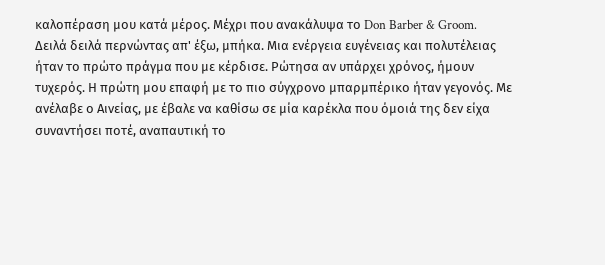καλοπέραση μου κατά μέρος. Μέχρι που ανακάλυψα το Don Barber & Groom.
Δειλά δειλά περνώντας απ' έξω, μπήκα. Μια ενέργεια ευγένειας και πολυτέλειας ήταν το πρώτο πράγμα που με κέρδισε. Ρώτησα αν υπάρχει χρόνος, ήμουν τυχερός. Η πρώτη μου επαφή με το πιο σύγχρονο μπαρμπέρικο ήταν γεγονός. Με ανέλαβε ο Αινείας, με έβαλε να καθίσω σε μία καρέκλα που όμοιά της δεν είχα συναντήσει ποτέ, αναπαυτική το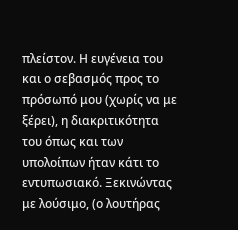πλείστον. Η ευγένεια του και ο σεβασμός προς το πρόσωπό μου (χωρίς να με ξέρει), η διακριτικότητα του όπως και των υπολοίπων ήταν κάτι το εντυπωσιακό. Ξεκινώντας με λούσιμο, (ο λουτήρας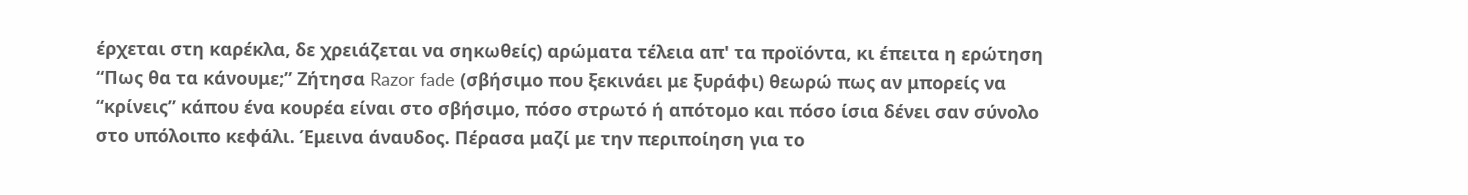έρχεται στη καρέκλα, δε χρειάζεται να σηκωθείς) αρώματα τέλεια απ' τα προϊόντα, κι έπειτα η ερώτηση “Πως θα τα κάνουμε;” Ζήτησα Razor fade (σβήσιμο που ξεκινάει με ξυράφι) θεωρώ πως αν μπορείς να “κρίνεις” κάπου ένα κουρέα είναι στο σβήσιμο, πόσο στρωτό ή απότομο και πόσο ίσια δένει σαν σύνολο στο υπόλοιπο κεφάλι. Έμεινα άναυδος. Πέρασα μαζί με την περιποίηση για το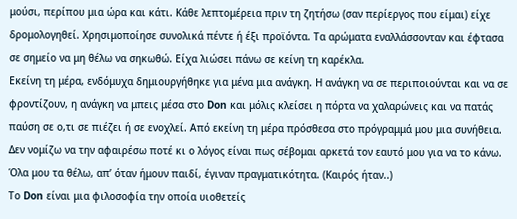μούσι, περίπου μια ώρα και κάτι. Κάθε λεπτομέρεια πριν τη ζητήσω (σαν περίεργος που είμαι) είχε δρομολογηθεί. Χρησιμοποίησε συνολικά πέντε ή έξι προϊόντα. Τα αρώματα εναλλάσσονταν και έφτασα σε σημείο να μη θέλω να σηκωθώ. Είχα λιώσει πάνω σε κείνη τη καρέκλα.
Εκείνη τη μέρα, ενδόμυχα δημιουργήθηκε για μένα μια ανάγκη. Η ανάγκη να σε περιποιούνται και να σε φροντίζουν, η ανάγκη να μπεις μέσα στο Don και μόλις κλείσει η πόρτα να χαλαρώνεις και να πατάς παύση σε ο,τι σε πιέζει ή σε ενοχλεί. Από εκείνη τη μέρα πρόσθεσα στο πρόγραμμά μου μια συνήθεια. Δεν νομίζω να την αφαιρέσω ποτέ κι ο λόγος είναι πως σέβομαι αρκετά τον εαυτό μου για να το κάνω. Όλα μου τα θέλω, απ’ όταν ήμουν παιδί, έγιναν πραγματικότητα. (Καιρός ήταν..)
Το Don είναι μια φιλοσοφία την οποία υιοθετείς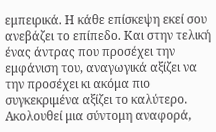εμπειρικά. Η κάθε επίσκεψη εκεί σου ανεβάζει το επίπεδο. Και στην τελική ένας άντρας που προσέχει την εμφάνιση του, αναγωγικά αξίζει να την προσέχει κι ακόμα πιο συγκεκριμένα αξίζει το καλύτερο.
Ακολουθεί μια σύντομη αναφορά,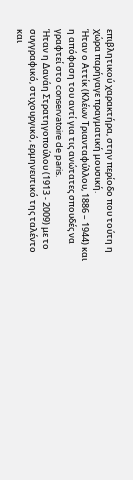επιβλητικού χαρακτήρα, στην περίοδο που τούτη η χώρα παρήγαγε πραγματική μουσική.
Ήταν ο Αττίκ (Κλέων Τριανταφύλλου, 1886 – 1944) και η απόφαση του αντί για τις ανώτατες σπουδές να γραφτεί στο conservatoire de paris.
Ήταν η Δανάη Στρατηγοπούλου (1913 - 2009) με το συγγραφικό, στιχουργικό, ερμηνευτικό της ταλέντο και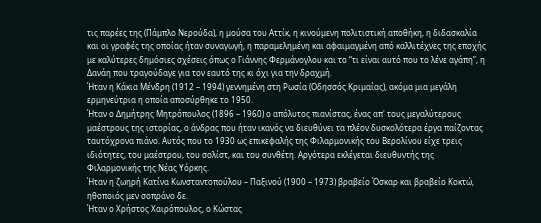τις παρέες της (Πάμπλο Νερούδα), η μούσα του Αττίκ, η κινούμενη πολιτιστική αποθήκη, η διδασκαλία και οι γραφές της οποίας ήταν συναγωγή, η παραμελημένη και αφαιμαγμένη από καλλιτέχνες της εποχής με καλύτερες δημόσιες σχέσεις όπως ο Γιάννης Φερμάνογλου και το “τι είναι αυτό που το λένε αγάπη”, η Δανάη που τραγούδαγε για τον εαυτό της κι όχι για την δραχμή.
Ήταν η Κάκια Μένδρη (1912 – 1994) γεννημένη στη Ρωσία (Οδησσός Κριμαίας), ακόμα μια μεγάλη ερμηνεύτρια η οποία αποσύρθηκε το 1950.
Ήταν ο Δημήτρης Μητρόπουλος (1896 – 1960) ο απόλυτος πιανίστας, ένας απ' τους μεγαλύτερους μαέστρους της ιστορίας, ο άνδρας που ήταν ικανός να διευθύνει τα πλέον δυσκολότερα έργα παίζοντας ταυτόχρονα πιάνο. Αυτός που το 1930 ως επικεφαλής της Φιλαρμονικής του Βερολίνου είχε τρεις ιδιότητες, του μαέστρου, του σολίστ, και του συνθέτη. Αργότερα εκλέγεται διευθυντής της Φιλαρμονικής της Νέας Υόρκης.
Ήταν η ζωηρή Κατίνα Κωνσταντοπούλου – Παξινού (1900 – 1973) βραβείο Όσκαρ και βραβείο Κοκτώ, ηθοποιός μεν σοπράνο δε.
Ήταν ο Χρήστος Χαιρόπουλος, ο Κώστας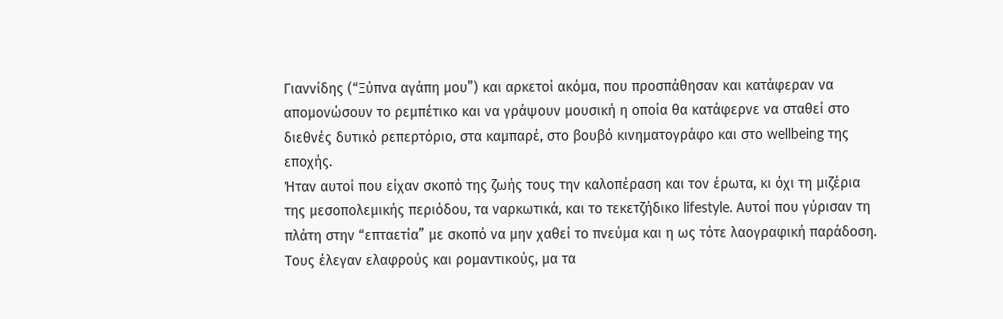Γιαννίδης (“Ξύπνα αγάπη μου”) και αρκετοί ακόμα, που προσπάθησαν και κατάφεραν να απομονώσουν το ρεμπέτικο και να γράψουν μουσική η οποία θα κατάφερνε να σταθεί στο διεθνές δυτικό ρεπερτόριο, στα καμπαρέ, στο βουβό κινηματογράφο και στο wellbeing της εποχής.
Ήταν αυτοί που είχαν σκοπό της ζωής τους την καλοπέραση και τον έρωτα, κι όχι τη μιζέρια της μεσοπολεμικής περιόδου, τα ναρκωτικά, και το τεκετζήδικο lifestyle. Αυτοί που γύρισαν τη πλάτη στην “επταετία” με σκοπό να μην χαθεί το πνεύμα και η ως τότε λαογραφική παράδοση. Τους έλεγαν ελαφρούς και ρομαντικούς, μα τα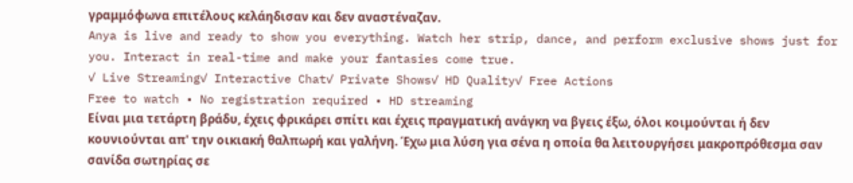γραμμόφωνα επιτέλους κελάηδισαν και δεν αναστέναζαν.
Anya is live and ready to show you everything. Watch her strip, dance, and perform exclusive shows just for you. Interact in real-time and make your fantasies come true.
✓ Live Streaming✓ Interactive Chat✓ Private Shows✓ HD Quality✓ Free Actions
Free to watch • No registration required • HD streaming
Είναι μια τετάρτη βράδυ, έχεις φρικάρει σπίτι και έχεις πραγματική ανάγκη να βγεις έξω, όλοι κοιμούνται ή δεν κουνιούνται απ' την οικιακή θαλπωρή και γαλήνη. Έχω μια λύση για σένα η οποία θα λειτουργήσει μακροπρόθεσμα σαν σανίδα σωτηρίας σε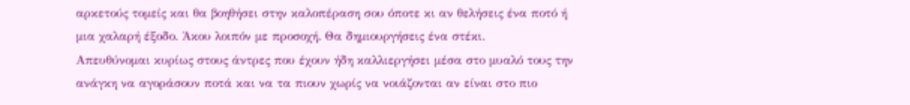αρκετούς τομείς και θα βοηθήσει στην καλοπέραση σου όποτε κι αν θελήσεις ένα ποτό ή μια χαλαρή έξοδο. Άκου λοιπόν με προσοχή. Θα δημιουργήσεις ένα στέκι.
Απευθύνομαι κυρίως στους άντρες που έχουν ήδη καλλιεργήσει μέσα στο μυαλό τους την ανάγκη να αγοράσουν ποτά και να τα πιουν χωρίς να νοιάζονται αν είναι στο πιο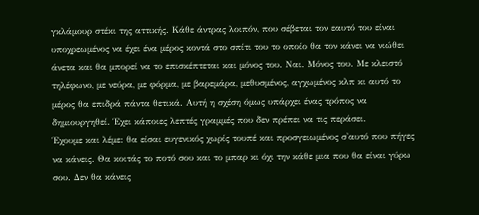γκλάμουρ στέκι της αττικής. Κάθε άντρας λοιπόν, που σέβεται τον εαυτό του είναι υποχρεωμένος να έχει ένα μέρος κοντά στο σπίτι του το οποίο θα τον κάνει να νιώθει άνετα και θα μπορεί να το επισκέπτεται και μόνος του. Ναι. Μόνος του. Με κλειστό τηλέφωνο, με νεύρα, με φόρμα, με βαρεμάρα, μεθυσμένος, αγχωμένος κλπ κι αυτό το μέρος θα επιδρά πάντα θετικά. Αυτή η σχέση όμως υπάρχει ένας τρόπος να δημιουργηθεί. Έχει κάποιες λεπτές γραμμές που δεν πρέπει να τις περάσει.
Έχουμε και λέμε: θα είσαι ευγενικός χωρίς τουπέ και προσγειωμένος σ'αυτό που πήγες να κάνεις. Θα κοιτάς το ποτό σου και το μπαρ κι όχι την κάθε μια που θα είναι γύρω σου. Δεν θα κάνεις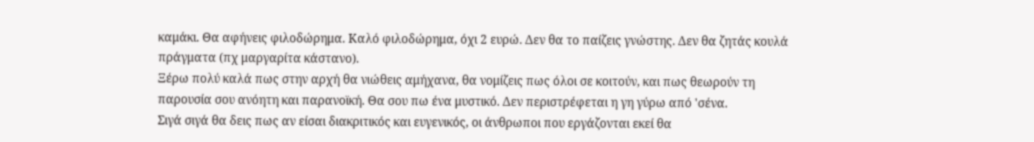καμάκι. Θα αφήνεις φιλοδώρημα. Καλό φιλοδώρημα, όχι 2 ευρώ. Δεν θα το παίζεις γνώστης. Δεν θα ζητάς κουλά πράγματα (πχ μαργαρίτα κάστανο).
Ξέρω πολύ καλά πως στην αρχή θα νιώθεις αμήχανα, θα νομίζεις πως όλοι σε κοιτούν, και πως θεωρούν τη παρουσία σου ανόητη και παρανοϊκή. Θα σου πω ένα μυστικό. Δεν περιστρέφεται η γη γύρω από 'σένα.
Σιγά σιγά θα δεις πως αν είσαι διακριτικός και ευγενικός, οι άνθρωποι που εργάζονται εκεί θα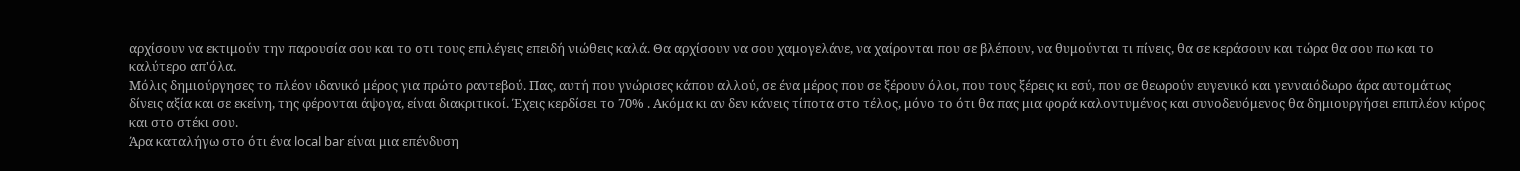αρχίσουν να εκτιμούν την παρουσία σου και το οτι τους επιλέγεις επειδή νιώθεις καλά. Θα αρχίσουν να σου χαμογελάνε, να χαίρονται που σε βλέπουν, να θυμούνται τι πίνεις, θα σε κεράσουν και τώρα θα σου πω και το καλύτερο απ'όλα.
Μόλις δημιούργησες το πλέον ιδανικό μέρος για πρώτο ραντεβού. Πας, αυτή που γνώρισες κάπου αλλού, σε ένα μέρος που σε ξέρουν όλοι, που τους ξέρεις κι εσύ, που σε θεωρούν ευγενικό και γενναιόδωρο άρα αυτομάτως δίνεις αξία και σε εκείνη, της φέρονται άψογα, είναι διακριτικοί. Έχεις κερδίσει το 70% . Ακόμα κι αν δεν κάνεις τίποτα στο τέλος, μόνο το ότι θα πας μια φορά καλοντυμένος και συνοδευόμενος θα δημιουργήσει επιπλέον κύρος και στο στέκι σου.
Άρα καταλήγω στο ότι ένα local bar είναι μια επένδυση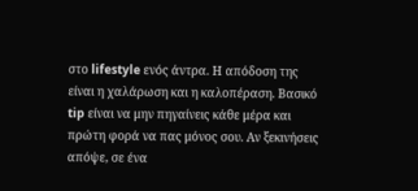στο lifestyle ενός άντρα. Η απόδοση της είναι η χαλάρωση και η καλοπέραση. Βασικό tip είναι να μην πηγαίνεις κάθε μέρα και πρώτη φορά να πας μόνος σου. Αν ξεκινήσεις απόψε, σε ένα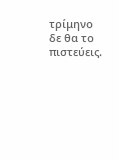τρίμηνο δε θα το πιστεύεις.